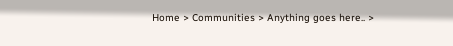Home > Communities > Anything goes here.. >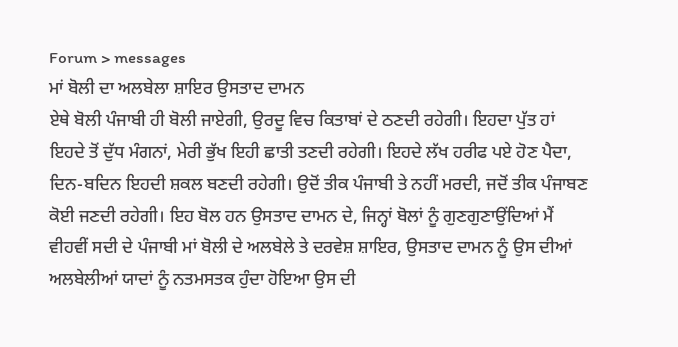Forum > messages
ਮਾਂ ਬੋਲੀ ਦਾ ਅਲਬੇਲਾ ਸ਼ਾਇਰ ਉਸਤਾਦ ਦਾਮਨ
ਏਥੇ ਬੋਲੀ ਪੰਜਾਬੀ ਹੀ ਬੋਲੀ ਜਾਏਗੀ, ਉਰਦੂ ਵਿਚ ਕਿਤਾਬਾਂ ਦੇ ਠਣਦੀ ਰਹੇਗੀ। ਇਹਦਾ ਪੁੱਤ ਹਾਂ ਇਹਦੇ ਤੋਂ ਦੁੱਧ ਮੰਗਨਾਂ, ਮੇਰੀ ਭੁੱਖ ਇਹੀ ਛਾਤੀ ਤਣਦੀ ਰਹੇਗੀ। ਇਹਦੇ ਲੱਖ ਹਰੀਫ ਪਏ ਹੋਣ ਪੈਦਾ, ਦਿਨ-ਬਦਿਨ ਇਹਦੀ ਸ਼ਕਲ ਬਣਦੀ ਰਹੇਗੀ। ਉਦੋਂ ਤੀਕ ਪੰਜਾਬੀ ਤੇ ਨਹੀਂ ਮਰਦੀ, ਜਦੋਂ ਤੀਕ ਪੰਜਾਬਣ ਕੋਈ ਜਣਦੀ ਰਹੇਗੀ। ਇਹ ਬੋਲ ਹਨ ਉਸਤਾਦ ਦਾਮਨ ਦੇ, ਜਿਨ੍ਹਾਂ ਬੋਲਾਂ ਨੂੰ ਗੁਣਗੁਣਾਉਂਦਿਆਂ ਮੈਂ ਵੀਹਵੀਂ ਸਦੀ ਦੇ ਪੰਜਾਬੀ ਮਾਂ ਬੋਲੀ ਦੇ ਅਲਬੇਲੇ ਤੇ ਦਰਵੇਸ਼ ਸ਼ਾਇਰ, ਉਸਤਾਦ ਦਾਮਨ ਨੂੰ ਉਸ ਦੀਆਂ ਅਲਬੇਲੀਆਂ ਯਾਦਾਂ ਨੂੰ ਨਤਮਸਤਕ ਹੁੰਦਾ ਹੋਇਆ ਉਸ ਦੀ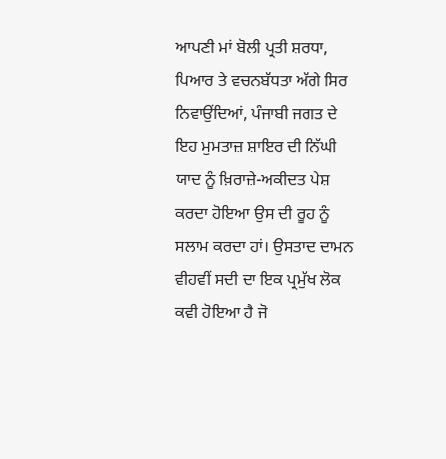ਆਪਣੀ ਮਾਂ ਬੋਲੀ ਪ੍ਰਤੀ ਸ਼ਰਧਾ, ਪਿਆਰ ਤੇ ਵਚਨਬੱਧਤਾ ਅੱਗੇ ਸਿਰ ਨਿਵਾਉਂਦਿਆਂ, ਪੰਜਾਬੀ ਜਗਤ ਦੇ ਇਹ ਮੁਮਤਾਜ਼ ਸ਼ਾਇਰ ਦੀ ਨਿੱਘੀ ਯਾਦ ਨੂੰ ਖ਼ਿਰਾਜ਼ੇ-ਅਕੀਦਤ ਪੇਸ਼ ਕਰਦਾ ਹੋਇਆ ਉਸ ਦੀ ਰੂਹ ਨੂੰ ਸਲਾਮ ਕਰਦਾ ਹਾਂ। ਉਸਤਾਦ ਦਾਮਨ ਵੀਹਵੀਂ ਸਦੀ ਦਾ ਇਕ ਪ੍ਰਮੁੱਖ ਲੋਕ ਕਵੀ ਹੋਇਆ ਹੈ ਜੋ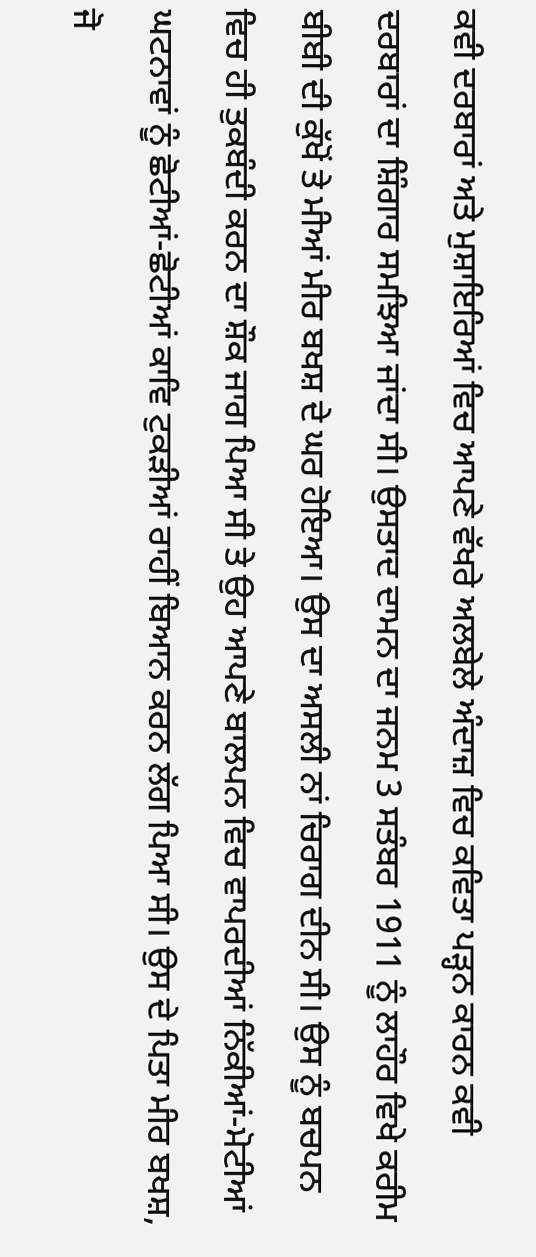ਕਵੀ ਦਰਬਾਰਾਂ ਅਤੇ ਮੁਸ਼ਾਇਰਿਆਂ ਵਿਚ ਆਪਣੇ ਵੱਖਰੇ ਅਲਬੇਲੇ ਅੰਦਾਜ਼ ਵਿਚ ਕਵਿਤਾ ਪੜ੍ਹਨ ਕਾਰਨ ਕਵੀ ਦਰਬਾਰਾਂ ਦਾ ਸ਼ਿੰਗਾਰ ਸਮਝਿਆ ਜਾਂਦਾ ਸੀ। ਉਸਤਾਦ ਦਾਮਨ ਦਾ ਜਨਮ 3 ਸਤੰਬਰ 1911 ਨੂੰ ਲਾਹੌਰ ਵਿਖੇ ਕਰੀਮ ਬੀਬੀ ਦੀ ਕੁੱਖੋਂ ਤੇ ਮੀਆਂ ਮੀਰ ਬਖਸ਼ ਦੇ ਘਰ ਹੋਇਆ। ਉਸ ਦਾ ਅਸਲੀ ਨਾਂ ਚਿਰਾਗ ਦੀਨ ਸੀ। ਉਸ ਨੂੰ ਬਚਪਨ ਵਿਚ ਹੀ ਤੁਕਬੰਦੀ ਕਰਨ ਦਾ ਸ਼ੌਕ ਜਾਗ ਪਿਆ ਸੀ ਤੇ ਉਹ ਆਪਣੇ ਬਾਲਪਨ ਵਿਚ ਵਾਪਰਦੀਆਂ ਨਿੱਕੀਆਂ-ਮੋਟੀਆਂ ਘਟਨਾਵਾਂ ਨੂੰ ਛੋਟੀਆਂ-ਛੋਟੀਆਂ ਕਾਵਿ ਟੁਕੜੀਆਂ ਰਾਹੀਂ ਬਿਆਨ ਕਰਨ ਲੱਗ ਪਿਆ ਸੀ। ਉਸ ਦੇ ਪਿਤਾ ਮੀਰ ਬਖਸ਼, ਜੋ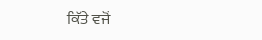ਕਿੱਤੇ ਵਜੋਂ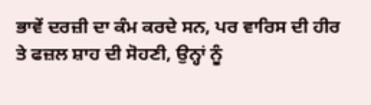ਭਾਵੇਂ ਦਰਜ਼ੀ ਦਾ ਕੰਮ ਕਰਦੇ ਸਨ, ਪਰ ਵਾਰਿਸ ਦੀ ਹੀਰ ਤੇ ਫਜ਼ਲ ਸ਼ਾਹ ਦੀ ਸੋਹਣੀ, ਉਨ੍ਹਾਂ ਨੂੰ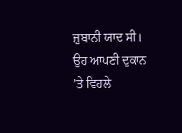ਜ਼ੁਬਾਨੀ ਯਾਦ ਸੀ। ਉਹ ਆਪਣੀ ਦੁਕਾਨ ’ਤੇ ਵਿਹਲੇ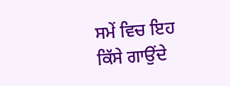ਸਮੇਂ ਵਿਚ ਇਹ ਕਿੱਸੇ ਗਾਉਂਦੇ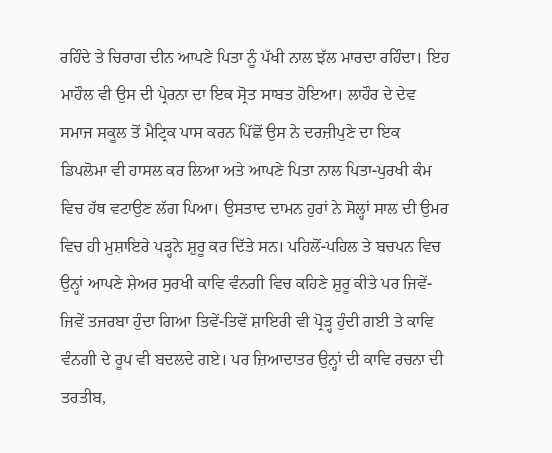ਰਹਿੰਦੇ ਤੇ ਚਿਰਾਗ ਦੀਨ ਆਪਣੇ ਪਿਤਾ ਨੂੰ ਪੱਖੀ ਨਾਲ ਝੱਲ ਮਾਰਦਾ ਰਹਿੰਦਾ। ਇਹ ਮਾਹੌਲ ਵੀ ਉਸ ਦੀ ਪ੍ਰੇਰਨਾ ਦਾ ਇਕ ਸ੍ਰੋਤ ਸਾਬਤ ਹੋਇਆ। ਲਾਹੌਰ ਦੇ ਦੇਵ ਸਮਾਜ ਸਕੂਲ ਤੋਂ ਮੈਟ੍ਰਿਕ ਪਾਸ ਕਰਨ ਪਿੱਛੋਂ ਉਸ ਨੇ ਦਰਜ਼ੀਪੁਣੇ ਦਾ ਇਕ ਡਿਪਲੋਮਾ ਵੀ ਹਾਸਲ ਕਰ ਲਿਆ ਅਤੇ ਆਪਣੇ ਪਿਤਾ ਨਾਲ ਪਿਤਾ-ਪੁਰਖੀ ਕੰਮ ਵਿਚ ਹੱਥ ਵਟਾਉਣ ਲੱਗ ਪਿਆ। ਉਸਤਾਦ ਦਾਮਨ ਹੁਰਾਂ ਨੇ ਸੋਲ੍ਹਾਂ ਸਾਲ ਦੀ ਉਮਰ ਵਿਚ ਹੀ ਮੁਸ਼ਾਇਰੇ ਪੜ੍ਹਨੇ ਸ਼ੁਰੂ ਕਰ ਦਿੱਤੇ ਸਨ। ਪਹਿਲੋਂ-ਪਹਿਲ ਤੇ ਬਚਪਨ ਵਿਚ ਉਨ੍ਹਾਂ ਆਪਣੇ ਸ਼ੇਅਰ ਸੁਰਖੀ ਕਾਵਿ ਵੰਨਗੀ ਵਿਚ ਕਹਿਣੇ ਸ਼ੁਰੂ ਕੀਤੇ ਪਰ ਜਿਵੇਂ-ਜਿਵੇਂ ਤਜਰਬਾ ਹੁੰਦਾ ਗਿਆ ਤਿਵੇਂ-ਤਿਵੇਂ ਸ਼ਾਇਰੀ ਵੀ ਪ੍ਰੋੜ੍ਹ ਹੁੰਦੀ ਗਈ ਤੇ ਕਾਵਿ ਵੰਨਗੀ ਦੇ ਰੂਪ ਵੀ ਬਦਲਦੇ ਗਏ। ਪਰ ਜ਼ਿਆਦਾਤਰ ਉਨ੍ਹਾਂ ਦੀ ਕਾਵਿ ਰਚਨਾ ਦੀ ਤਰਤੀਬ,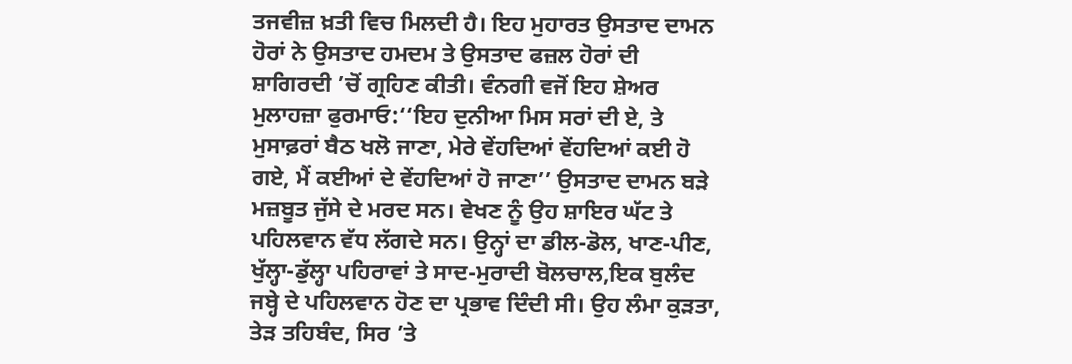ਤਜਵੀਜ਼ ਖ਼ਤੀ ਵਿਚ ਮਿਲਦੀ ਹੈ। ਇਹ ਮੁਹਾਰਤ ਉਸਤਾਦ ਦਾਮਨ ਹੋਰਾਂ ਨੇ ਉਸਤਾਦ ਹਮਦਮ ਤੇ ਉਸਤਾਦ ਫਜ਼ਲ ਹੋਰਾਂ ਦੀ ਸ਼ਾਗਿਰਦੀ ’ਚੋਂ ਗ੍ਰਹਿਣ ਕੀਤੀ। ਵੰਨਗੀ ਵਜੋਂ ਇਹ ਸ਼ੇਅਰ ਮੁਲਾਹਜ਼ਾ ਫੁਰਮਾਓ:‘‘ਇਹ ਦੁਨੀਆ ਮਿਸ ਸਰਾਂ ਦੀ ਏ, ਤੇ ਮੁਸਾਫ਼ਰਾਂ ਬੈਠ ਖਲੋ ਜਾਣਾ, ਮੇਰੇ ਵੇਂਹਦਿਆਂ ਵੇਂਹਦਿਆਂ ਕਈ ਹੋ ਗਏ, ਮੈਂ ਕਈਆਂ ਦੇ ਵੇਂਹਦਿਆਂ ਹੋ ਜਾਣਾ’’ ਉਸਤਾਦ ਦਾਮਨ ਬੜੇ ਮਜ਼ਬੂਤ ਜੁੱਸੇ ਦੇ ਮਰਦ ਸਨ। ਵੇਖਣ ਨੂੰ ਉਹ ਸ਼ਾਇਰ ਘੱਟ ਤੇ ਪਹਿਲਵਾਨ ਵੱਧ ਲੱਗਦੇ ਸਨ। ਉਨ੍ਹਾਂ ਦਾ ਡੀਲ-ਡੋਲ, ਖਾਣ-ਪੀਣ, ਖੁੱਲ੍ਹਾ-ਡੁੱਲ੍ਹਾ ਪਹਿਰਾਵਾਂ ਤੇ ਸਾਦ-ਮੁਰਾਦੀ ਬੋਲਚਾਲ,ਇਕ ਬੁਲੰਦ ਜਬ੍ਹੇ ਦੇ ਪਹਿਲਵਾਨ ਹੋਣ ਦਾ ਪ੍ਰਭਾਵ ਦਿੰਦੀ ਸੀ। ਉਹ ਲੰਮਾ ਕੁੜਤਾ, ਤੇੜ ਤਹਿਬੰਦ, ਸਿਰ ’ਤੇ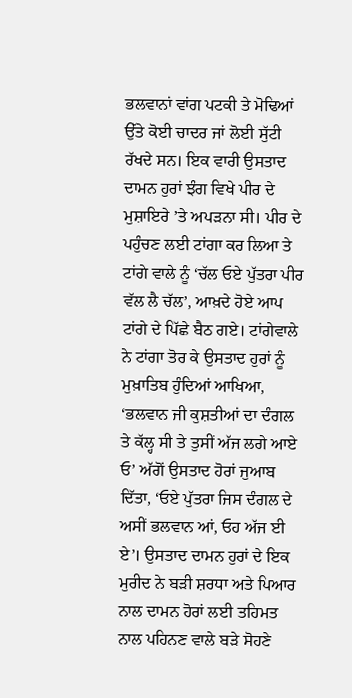ਭਲਵਾਨਾਂ ਵਾਂਗ ਪਟਕੀ ਤੇ ਮੋਢਿਆਂ ਉੱਤੇ ਕੋਈ ਚਾਦਰ ਜਾਂ ਲੋਈ ਸੁੱਟੀ ਰੱਖਦੇ ਸਨ। ਇਕ ਵਾਰੀ ਉਸਤਾਦ ਦਾਮਨ ਹੁਰਾਂ ਝੰਗ ਵਿਖੇ ਪੀਰ ਦੇ ਮੁਸ਼ਾਇਰੇ ’ਤੇ ਅਪੜਨਾ ਸੀ। ਪੀਰ ਦੇ ਪਹੁੰਚਣ ਲਈ ਟਾਂਗਾ ਕਰ ਲਿਆ ਤੇ ਟਾਂਗੇ ਵਾਲੇ ਨੂੰ ‘ਚੱਲ ਓਏ ਪੁੱਤਰਾ ਪੀਰ ਵੱਲ ਲੈ ਚੱਲ’, ਆਖ਼ਦੇ ਹੋਏ ਆਪ ਟਾਂਗੇ ਦੇ ਪਿੱਛੇ ਬੈਠ ਗਏ। ਟਾਂਗੇਵਾਲੇ ਨੇ ਟਾਂਗਾ ਤੋਰ ਕੇ ਉਸਤਾਦ ਹੁਰਾਂ ਨੂੰ ਮੁਖ਼ਾਤਿਬ ਹੁੰਦਿਆਂ ਆਖਿਆ, ‘ਭਲਵਾਨ ਜੀ ਕੁਸ਼ਤੀਆਂ ਦਾ ਦੰਗਲ ਤੇ ਕੱਲ੍ਹ ਸੀ ਤੇ ਤੁਸੀਂ ਅੱਜ ਲਗੇ ਆਏ ਓ’ ਅੱਗੋਂ ਉਸਤਾਦ ਹੋਰਾਂ ਜੁਆਬ ਦਿੱਤਾ, ‘ਓਏ ਪੁੱਤਰਾ ਜਿਸ ਦੰਗਲ ਦੇ ਅਸੀਂ ਭਲਵਾਨ ਆਂ, ਓਹ ਅੱਜ ਈ ਏ’। ਉਸਤਾਦ ਦਾਮਨ ਹੁਰਾਂ ਦੇ ਇਕ ਮੁਰੀਦ ਨੇ ਬੜੀ ਸ਼ਰਧਾ ਅਤੇ ਪਿਆਰ ਨਾਲ ਦਾਮਨ ਹੋਰਾਂ ਲਈ ਤਹਿਮਤ ਨਾਲ ਪਹਿਨਣ ਵਾਲੇ ਬੜੇ ਸੋਹਣੇ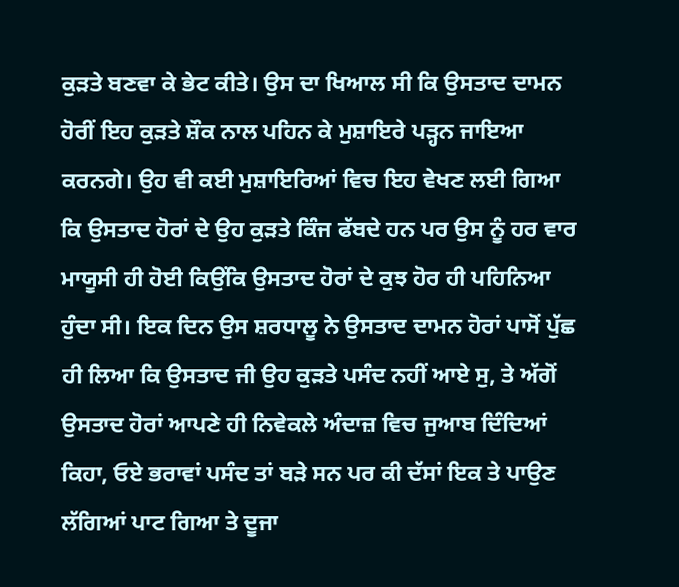ਕੁੜਤੇ ਬਣਵਾ ਕੇ ਭੇਟ ਕੀਤੇ। ਉਸ ਦਾ ਖਿਆਲ ਸੀ ਕਿ ਉਸਤਾਦ ਦਾਮਨ ਹੋਰੀਂ ਇਹ ਕੁੜਤੇ ਸ਼ੌਕ ਨਾਲ ਪਹਿਨ ਕੇ ਮੁਸ਼ਾਇਰੇ ਪੜ੍ਹਨ ਜਾਇਆ ਕਰਨਗੇ। ਉਹ ਵੀ ਕਈ ਮੁਸ਼ਾਇਰਿਆਂ ਵਿਚ ਇਹ ਵੇਖਣ ਲਈ ਗਿਆ ਕਿ ਉਸਤਾਦ ਹੋਰਾਂ ਦੇ ਉਹ ਕੁੜਤੇ ਕਿੰਜ ਫੱਬਦੇ ਹਨ ਪਰ ਉਸ ਨੂੰ ਹਰ ਵਾਰ ਮਾਯੂਸੀ ਹੀ ਹੋਈ ਕਿਉਂਕਿ ਉਸਤਾਦ ਹੋਰਾਂ ਦੇ ਕੁਝ ਹੋਰ ਹੀ ਪਹਿਨਿਆ ਹੁੰਦਾ ਸੀ। ਇਕ ਦਿਨ ਉਸ ਸ਼ਰਧਾਲੂ ਨੇ ਉਸਤਾਦ ਦਾਮਨ ਹੋਰਾਂ ਪਾਸੋਂ ਪੁੱਛ ਹੀ ਲਿਆ ਕਿ ਉਸਤਾਦ ਜੀ ਉਹ ਕੁੜਤੇ ਪਸੰਦ ਨਹੀਂ ਆਏ ਸੁ, ਤੇ ਅੱਗੋਂ ਉਸਤਾਦ ਹੋਰਾਂ ਆਪਣੇ ਹੀ ਨਿਵੇਕਲੇ ਅੰਦਾਜ਼ ਵਿਚ ਜੁਆਬ ਦਿੰਦਿਆਂ ਕਿਹਾ, ਓਏ ਭਰਾਵਾਂ ਪਸੰਦ ਤਾਂ ਬੜੇ ਸਨ ਪਰ ਕੀ ਦੱਸਾਂ ਇਕ ਤੇ ਪਾਉਣ ਲੱਗਿਆਂ ਪਾਟ ਗਿਆ ਤੇ ਦੂਜਾ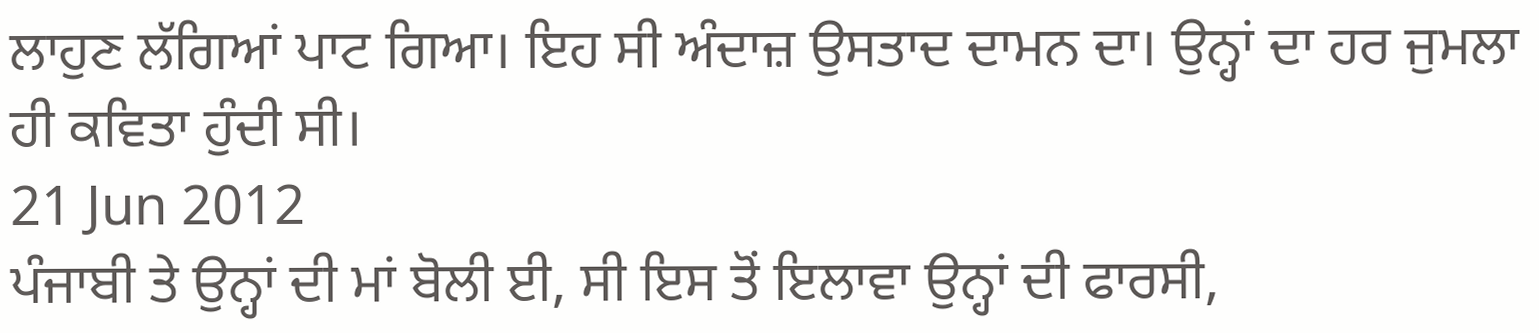ਲਾਹੁਣ ਲੱਗਿਆਂ ਪਾਟ ਗਿਆ। ਇਹ ਸੀ ਅੰਦਾਜ਼ ਉਸਤਾਦ ਦਾਮਨ ਦਾ। ਉਨ੍ਹਾਂ ਦਾ ਹਰ ਜੁਮਲਾ ਹੀ ਕਵਿਤਾ ਹੁੰਦੀ ਸੀ।
21 Jun 2012
ਪੰਜਾਬੀ ਤੇ ਉਨ੍ਹਾਂ ਦੀ ਮਾਂ ਬੋਲੀ ਈ, ਸੀ ਇਸ ਤੋਂ ਇਲਾਵਾ ਉਨ੍ਹਾਂ ਦੀ ਫਾਰਸੀ,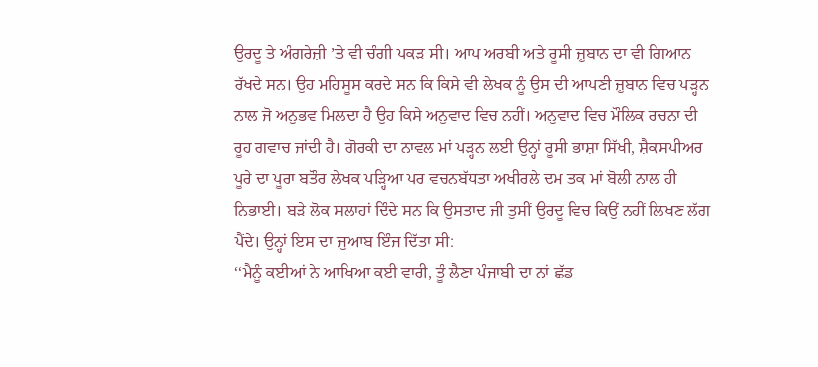ਉਰਦੂ ਤੇ ਅੰਗਰੇਜ਼ੀ ’ਤੇ ਵੀ ਚੰਗੀ ਪਕੜ ਸੀ। ਆਪ ਅਰਬੀ ਅਤੇ ਰੂਸੀ ਜ਼ੁਬਾਨ ਦਾ ਵੀ ਗਿਆਨ ਰੱਖਦੇ ਸਨ। ਉਹ ਮਹਿਸੂਸ ਕਰਦੇ ਸਨ ਕਿ ਕਿਸੇ ਵੀ ਲੇਖਕ ਨੂੰ ਉਸ ਦੀ ਆਪਣੀ ਜ਼ੁਬਾਨ ਵਿਚ ਪੜ੍ਹਨ ਨਾਲ ਜੋ ਅਨੁਭਵ ਮਿਲਦਾ ਹੈ ਉਹ ਕਿਸੇ ਅਨੁਵਾਦ ਵਿਚ ਨਹੀਂ। ਅਨੁਵਾਦ ਵਿਚ ਮੌਲਿਕ ਰਚਨਾ ਦੀ ਰੂਹ ਗਵਾਚ ਜਾਂਦੀ ਹੈ। ਗੋਰਕੀ ਦਾ ਨਾਵਲ ਮਾਂ ਪੜ੍ਹਨ ਲਈ ਉਨ੍ਹਾਂ ਰੂਸੀ ਭਾਸ਼ਾ ਸਿੱਖੀ, ਸ਼ੈਕਸਪੀਅਰ ਪੂਰੇ ਦਾ ਪੂਰਾ ਬਤੌਰ ਲੇਖਕ ਪੜ੍ਹਿਆ ਪਰ ਵਚਨਬੱਧਤਾ ਅਖੀਰਲੇ ਦਮ ਤਕ ਮਾਂ ਬੋਲੀ ਨਾਲ ਹੀ ਨਿਭਾਈ। ਬੜੇ ਲੋਕ ਸਲਾਹਾਂ ਦਿੰਦੇ ਸਨ ਕਿ ਉਸਤਾਦ ਜੀ ਤੁਸੀਂ ਉਰਦੂ ਵਿਚ ਕਿਉਂ ਨਹੀਂ ਲਿਖਣ ਲੱਗ ਪੈਂਦੇ। ਉਨ੍ਹਾਂ ਇਸ ਦਾ ਜੁਆਬ ਇੰਜ ਦਿੱਤਾ ਸੀ:
‘‘ਮੈਨੂੰ ਕਈਆਂ ਨੇ ਆਖਿਆ ਕਈ ਵਾਰੀ, ਤੂੰ ਲੈਣਾ ਪੰਜਾਬੀ ਦਾ ਨਾਂ ਛੱਡ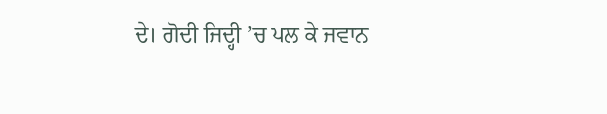ਦੇ। ਗੋਦੀ ਜਿਦ੍ਹੀ ’ਚ ਪਲ ਕੇ ਜਵਾਨ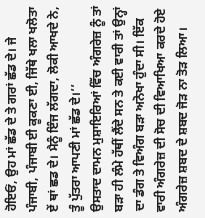ਹੋਇਓਂ, ਉਹ ਮਾਂ ਛੱਡ ਦੇ ਤੇ ਗਰਾਂ ਛੱਡ ਦੇ। ਜੇ ਪੰਜਾਬੀ, ਪੰਜਾਬੀ ਈ ਕੂਕਣਾ ਈ, ਜਿੱਥੇ ਖਲਾ ਖਲੋਤਾ ਏਂ ਥਾਂ ਛਡ ਦੇ। ਮੈਨੂੰ ਇੰਜ ਲੱਗਦਾ, ਲੋਕੀ ਆਖਦੇ ਨੇ, ਤੂੰ ਪੁੱਤਰਾ ਆਪਣੀ ਮਾਂ ਛੱਡ ਦੇ।’’
ਉਸਤਾਦ ਦਾਮਨ ਮੁਸ਼ਾਇਰਿਆਂ ਵਿੱਚ ਅੰਗਰੇਜ਼ ਨੂੰ ਤਾਂ ਬੜਾ ਹੀ ਲੰਮੇ ਹੱਥੀਂ ਲੈਂਦੇ ਸਨ ਤੇ ਕਈ ਵਾਰੀ ਤਾਂ ਉਨ੍ਹਾਂ ਦਾ ਡੰਗ ਤੇ ਵਿਅੰਗ ਬੜਾ ਅਨੋਖਾ ਹੁੰਦਾ ਸੀ। ਇੱਕ ਵਾਰੀ ਅੰਗਰੇਜ਼ ਦੀ ਸੋਚ ਦੀ ਵਿਆਖਿਆ ਕਰਦੇ ਹੋਏ ਅੰਗਰੇਜ਼ ਸ਼ਬਦ ਦੇ ਸ਼ਬਦ ਜੋੜ ਨਾ ਤੋੜ ਲਿਆ।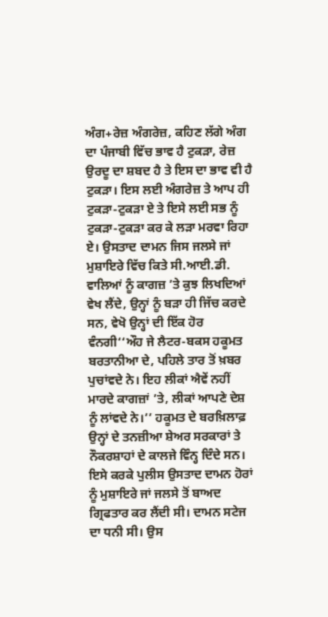ਅੰਗ+ਰੇਜ਼ ਅੰਗਰੇਜ਼, ਕਹਿਣ ਲੱਗੇ ਅੰਗ ਦਾ ਪੰਜਾਬੀ ਵਿੱਚ ਭਾਵ ਹੈ ਟੁਕੜਾ, ਰੇਜ਼ ਉਰਦੂ ਦਾ ਸ਼ਬਦ ਹੈ ਤੇ ਇਸ ਦਾ ਭਾਵ ਵੀ ਹੈ ਟੁਕੜਾ। ਇਸ ਲਈ ਅੰਗਰੇਜ਼ ਤੇ ਆਪ ਹੀ ਟੁਕੜਾ-ਟੁਕੜਾ ਏ ਤੇ ਇਸੇ ਲਈ ਸਭ ਨੂੰ ਟੁਕੜਾ-ਟੁਕੜਾ ਕਰ ਕੇ ਲੜਾ ਮਰਵਾ ਰਿਹਾ ਏ। ਉਸਤਾਦ ਦਾਮਨ ਜਿਸ ਜਲਸੇ ਜਾਂ ਮੁਸ਼ਾਇਰੇ ਵਿੱਚ ਕਿਤੇ ਸੀ.ਆਈ.ਡੀ. ਵਾਲਿਆਂ ਨੂੰ ਕਾਗਜ਼ ’ਤੇ ਕੁਝ ਲਿਖਦਿਆਂ ਵੇਖ ਲੈਂਦੇ, ਉਨ੍ਹਾਂ ਨੂੰ ਬੜਾ ਹੀ ਜਿੱਚ ਕਰਦੇ ਸਨ, ਵੇਖੋ ਉਨ੍ਹਾਂ ਦੀ ਇੱਕ ਹੋਰ ਵੰਨਗੀ‘‘ਔਹ ਜੇ ਲੈਟਰ-ਬਕਸ ਹਕੂਮਤ ਬਰਤਾਨੀਆ ਦੇ, ਪਹਿਲੇ ਤਾਰ ਤੋਂ ਖ਼ਬਰ ਪੁਚਾਂਵਦੇ ਨੇ। ਇਹ ਲੀਕਾਂ ਐਵੇਂ ਨਹੀਂ ਮਾਰਦੇ ਕਾਗਜ਼ਾਂ ’ਤੇ, ਲੀਕਾਂ ਆਪਣੇ ਦੇਸ਼ ਨੂੰ ਲਾਂਵਦੇ ਨੇ।’’ ਹਕੂਮਤ ਦੇ ਬਰਖ਼ਿਲਾਫ਼ ਉਨ੍ਹਾਂ ਦੇ ਤਨਜ਼ੀਆ ਸ਼ੇਅਰ ਸਰਕਾਰਾਂ ਤੇ ਨੌਕਰਸ਼ਾਹਾਂ ਦੇ ਕਾਲਜੇ ਵਿੰਨ੍ਹ ਦਿੰਦੇ ਸਨ। ਇਸੇ ਕਰਕੇ ਪੁਲੀਸ ਉਸਤਾਦ ਦਾਮਨ ਹੋਰਾਂ ਨੂੰ ਮੁਸ਼ਾਇਰੇ ਜਾਂ ਜਲਸੇ ਤੋਂ ਬਾਅਦ ਗ੍ਰਿਫਤਾਰ ਕਰ ਲੈਂਦੀ ਸੀ। ਦਾਮਨ ਸਟੇਜ ਦਾ ਧਨੀ ਸੀ। ਉਸ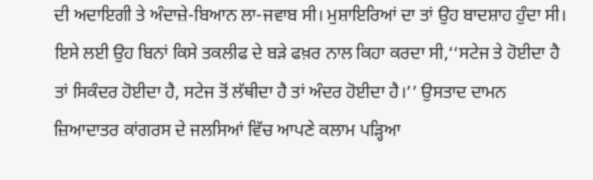ਦੀ ਅਦਾਇਗੀ ਤੇ ਅੰਦਾਜ਼ੇ-ਬਿਆਨ ਲਾ-ਜਵਾਬ ਸੀ। ਮੁਸ਼ਾਇਰਿਆਂ ਦਾ ਤਾਂ ਉਹ ਬਾਦਸ਼ਾਹ ਹੁੰਦਾ ਸੀ। ਇਸੇ ਲਈ ਉਹ ਬਿਨਾਂ ਕਿਸੇ ਤਕਲੀਫ ਦੇ ਬੜੇ ਫਖ਼ਰ ਨਾਲ ਕਿਹਾ ਕਰਦਾ ਸੀ,‘‘ਸਟੇਜ ਤੇ ਹੋਈਦਾ ਹੈ ਤਾਂ ਸਿਕੰਦਰ ਹੋਈਦਾ ਹੈ, ਸਟੇਜ ਤੋਂ ਲੱਥੀਦਾ ਹੈ ਤਾਂ ਅੰਦਰ ਹੋਈਦਾ ਹੈ।’’ ਉਸਤਾਦ ਦਾਮਨ ਜ਼ਿਆਦਾਤਰ ਕਾਂਗਰਸ ਦੇ ਜਲਸਿਆਂ ਵਿੱਚ ਆਪਣੇ ਕਲਾਮ ਪੜ੍ਹਿਆ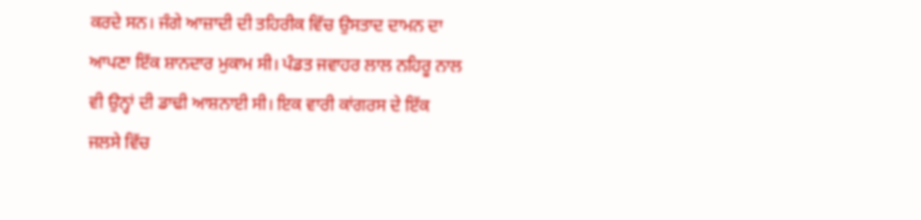ਕਰਦੇ ਸਨ। ਜੰਗੇ ਆਜ਼ਾਦੀ ਦੀ ਤਹਿਰੀਕ ਵਿੱਚ ਉਸਤਾਦ ਦਾਮਨ ਦਾ ਆਪਣਾ ਇੱਕ ਸ਼ਾਨਦਾਰ ਮੁਕਾਮ ਸੀ। ਪੰਡਤ ਜਵਾਹਰ ਲਾਲ ਨਹਿਰੂ ਨਾਲ ਵੀ ਉਨ੍ਹਾਂ ਦੀ ਡਾਢੀ ਆਸ਼ਨਾਈ ਸੀ। ਇਕ ਵਾਰੀ ਕਾਂਗਰਸ ਦੇ ਇੱਕ ਜਲਸੇ ਵਿੱਚ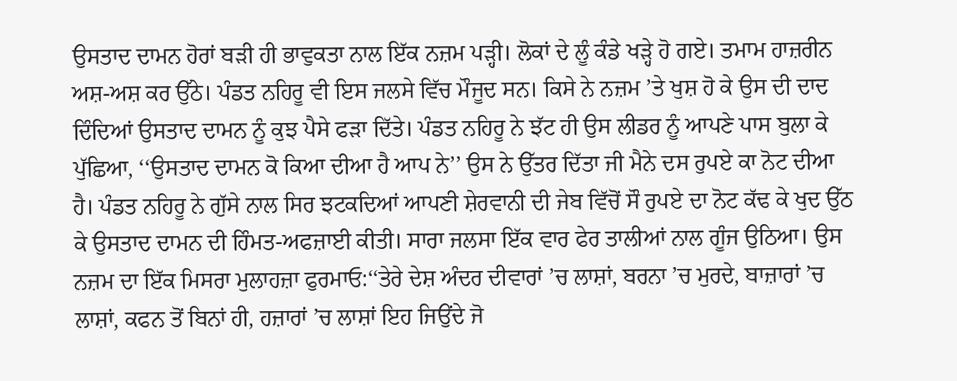ਉਸਤਾਦ ਦਾਮਨ ਹੋਰਾਂ ਬੜੀ ਹੀ ਭਾਵੁਕਤਾ ਨਾਲ ਇੱਕ ਨਜ਼ਮ ਪੜ੍ਹੀ। ਲੋਕਾਂ ਦੇ ਲੂੰ ਕੰਡੇ ਖੜ੍ਹੇ ਹੋ ਗਏ। ਤਮਾਮ ਹਾਜ਼ਰੀਨ ਅਸ਼-ਅਸ਼ ਕਰ ਉੱਠੇ। ਪੰਡਤ ਨਹਿਰੂ ਵੀ ਇਸ ਜਲਸੇ ਵਿੱਚ ਮੌਜੂਦ ਸਨ। ਕਿਸੇ ਨੇ ਨਜ਼ਮ ’ਤੇ ਖੁਸ਼ ਹੋ ਕੇ ਉਸ ਦੀ ਦਾਦ ਦਿੰਦਿਆਂ ਉਸਤਾਦ ਦਾਮਨ ਨੂੰ ਕੁਝ ਪੈਸੇ ਫੜਾ ਦਿੱਤੇ। ਪੰਡਤ ਨਹਿਰੂ ਨੇ ਝੱਟ ਹੀ ਉਸ ਲੀਡਰ ਨੂੰ ਆਪਣੇ ਪਾਸ ਬੁਲਾ ਕੇ ਪੁੱਛਿਆ, ‘‘ਉਸਤਾਦ ਦਾਮਨ ਕੋ ਕਿਆ ਦੀਆ ਹੈ ਆਪ ਨੇ’’ ਉਸ ਨੇ ਉੱਤਰ ਦਿੱਤਾ ਜੀ ਮੈਨੇ ਦਸ ਰੁਪਏ ਕਾ ਨੋਟ ਦੀਆ ਹੈ। ਪੰਡਤ ਨਹਿਰੂ ਨੇ ਗੁੱਸੇ ਨਾਲ ਸਿਰ ਝਟਕਦਿਆਂ ਆਪਣੀ ਸ਼ੇਰਵਾਨੀ ਦੀ ਜੇਬ ਵਿੱਚੋਂ ਸੌ ਰੁਪਏ ਦਾ ਨੋਟ ਕੱਢ ਕੇ ਖੁਦ ਉੱਠ ਕੇ ਉਸਤਾਦ ਦਾਮਨ ਦੀ ਹਿੰਮਤ-ਅਫਜ਼ਾਈ ਕੀਤੀ। ਸਾਰਾ ਜਲਸਾ ਇੱਕ ਵਾਰ ਫੇਰ ਤਾਲੀਆਂ ਨਾਲ ਗੂੰਜ ਉਠਿਆ। ਉਸ ਨਜ਼ਮ ਦਾ ਇੱਕ ਮਿਸਰਾ ਮੁਲਾਹਜ਼ਾ ਫੁਰਮਾਓ:‘‘ਤੇਰੇ ਦੇਸ਼ ਅੰਦਰ ਦੀਵਾਰਾਂ ’ਚ ਲਾਸ਼ਾਂ, ਬਰਨਾ ’ਚ ਮੁਰਦੇ, ਬਾਜ਼ਾਰਾਂ ’ਚ ਲਾਸ਼ਾਂ, ਕਫਨ ਤੋਂ ਬਿਨਾਂ ਹੀ, ਹਜ਼ਾਰਾਂ ’ਚ ਲਾਸ਼ਾਂ ਇਹ ਜਿਉਂਦੇ ਜੋ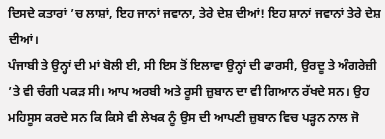ਦਿਸਦੇ ਕਤਾਰਾਂ ’ਚ ਲਾਸ਼ਾਂ, ਇਹ ਜਾਨਾਂ ਜਵਾਨਾ, ਤੇਰੇ ਦੇਸ਼ ਦੀਆਂ! ਇਹ ਸ਼ਾਨਾਂ ਜਵਾਨਾਂ ਤੇਰੇ ਦੇਸ਼ ਦੀਆਂ।
ਪੰਜਾਬੀ ਤੇ ਉਨ੍ਹਾਂ ਦੀ ਮਾਂ ਬੋਲੀ ਈ, ਸੀ ਇਸ ਤੋਂ ਇਲਾਵਾ ਉਨ੍ਹਾਂ ਦੀ ਫਾਰਸੀ, ਉਰਦੂ ਤੇ ਅੰਗਰੇਜ਼ੀ ’ਤੇ ਵੀ ਚੰਗੀ ਪਕੜ ਸੀ। ਆਪ ਅਰਬੀ ਅਤੇ ਰੂਸੀ ਜ਼ੁਬਾਨ ਦਾ ਵੀ ਗਿਆਨ ਰੱਖਦੇ ਸਨ। ਉਹ ਮਹਿਸੂਸ ਕਰਦੇ ਸਨ ਕਿ ਕਿਸੇ ਵੀ ਲੇਖਕ ਨੂੰ ਉਸ ਦੀ ਆਪਣੀ ਜ਼ੁਬਾਨ ਵਿਚ ਪੜ੍ਹਨ ਨਾਲ ਜੋ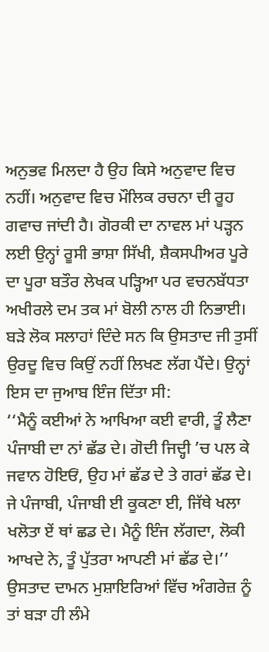ਅਨੁਭਵ ਮਿਲਦਾ ਹੈ ਉਹ ਕਿਸੇ ਅਨੁਵਾਦ ਵਿਚ ਨਹੀਂ। ਅਨੁਵਾਦ ਵਿਚ ਮੌਲਿਕ ਰਚਨਾ ਦੀ ਰੂਹ ਗਵਾਚ ਜਾਂਦੀ ਹੈ। ਗੋਰਕੀ ਦਾ ਨਾਵਲ ਮਾਂ ਪੜ੍ਹਨ ਲਈ ਉਨ੍ਹਾਂ ਰੂਸੀ ਭਾਸ਼ਾ ਸਿੱਖੀ, ਸ਼ੈਕਸਪੀਅਰ ਪੂਰੇ ਦਾ ਪੂਰਾ ਬਤੌਰ ਲੇਖਕ ਪੜ੍ਹਿਆ ਪਰ ਵਚਨਬੱਧਤਾ ਅਖੀਰਲੇ ਦਮ ਤਕ ਮਾਂ ਬੋਲੀ ਨਾਲ ਹੀ ਨਿਭਾਈ। ਬੜੇ ਲੋਕ ਸਲਾਹਾਂ ਦਿੰਦੇ ਸਨ ਕਿ ਉਸਤਾਦ ਜੀ ਤੁਸੀਂ ਉਰਦੂ ਵਿਚ ਕਿਉਂ ਨਹੀਂ ਲਿਖਣ ਲੱਗ ਪੈਂਦੇ। ਉਨ੍ਹਾਂ ਇਸ ਦਾ ਜੁਆਬ ਇੰਜ ਦਿੱਤਾ ਸੀ:
‘‘ਮੈਨੂੰ ਕਈਆਂ ਨੇ ਆਖਿਆ ਕਈ ਵਾਰੀ, ਤੂੰ ਲੈਣਾ ਪੰਜਾਬੀ ਦਾ ਨਾਂ ਛੱਡ ਦੇ। ਗੋਦੀ ਜਿਦ੍ਹੀ ’ਚ ਪਲ ਕੇ ਜਵਾਨ ਹੋਇਓਂ, ਉਹ ਮਾਂ ਛੱਡ ਦੇ ਤੇ ਗਰਾਂ ਛੱਡ ਦੇ। ਜੇ ਪੰਜਾਬੀ, ਪੰਜਾਬੀ ਈ ਕੂਕਣਾ ਈ, ਜਿੱਥੇ ਖਲਾ ਖਲੋਤਾ ਏਂ ਥਾਂ ਛਡ ਦੇ। ਮੈਨੂੰ ਇੰਜ ਲੱਗਦਾ, ਲੋਕੀ ਆਖਦੇ ਨੇ, ਤੂੰ ਪੁੱਤਰਾ ਆਪਣੀ ਮਾਂ ਛੱਡ ਦੇ।’’
ਉਸਤਾਦ ਦਾਮਨ ਮੁਸ਼ਾਇਰਿਆਂ ਵਿੱਚ ਅੰਗਰੇਜ਼ ਨੂੰ ਤਾਂ ਬੜਾ ਹੀ ਲੰਮੇ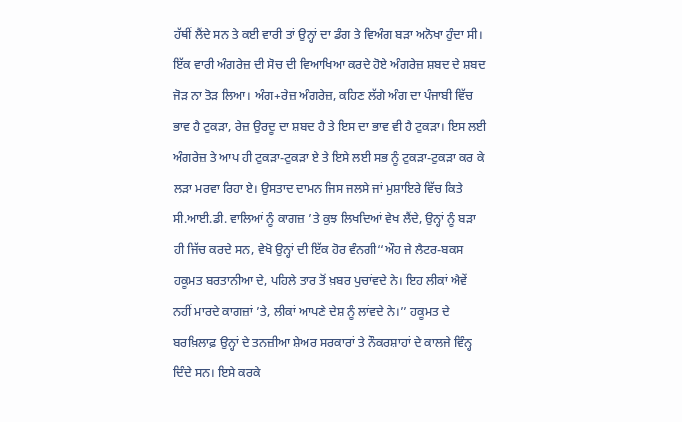ਹੱਥੀਂ ਲੈਂਦੇ ਸਨ ਤੇ ਕਈ ਵਾਰੀ ਤਾਂ ਉਨ੍ਹਾਂ ਦਾ ਡੰਗ ਤੇ ਵਿਅੰਗ ਬੜਾ ਅਨੋਖਾ ਹੁੰਦਾ ਸੀ। ਇੱਕ ਵਾਰੀ ਅੰਗਰੇਜ਼ ਦੀ ਸੋਚ ਦੀ ਵਿਆਖਿਆ ਕਰਦੇ ਹੋਏ ਅੰਗਰੇਜ਼ ਸ਼ਬਦ ਦੇ ਸ਼ਬਦ ਜੋੜ ਨਾ ਤੋੜ ਲਿਆ। ਅੰਗ+ਰੇਜ਼ ਅੰਗਰੇਜ਼, ਕਹਿਣ ਲੱਗੇ ਅੰਗ ਦਾ ਪੰਜਾਬੀ ਵਿੱਚ ਭਾਵ ਹੈ ਟੁਕੜਾ, ਰੇਜ਼ ਉਰਦੂ ਦਾ ਸ਼ਬਦ ਹੈ ਤੇ ਇਸ ਦਾ ਭਾਵ ਵੀ ਹੈ ਟੁਕੜਾ। ਇਸ ਲਈ ਅੰਗਰੇਜ਼ ਤੇ ਆਪ ਹੀ ਟੁਕੜਾ-ਟੁਕੜਾ ਏ ਤੇ ਇਸੇ ਲਈ ਸਭ ਨੂੰ ਟੁਕੜਾ-ਟੁਕੜਾ ਕਰ ਕੇ ਲੜਾ ਮਰਵਾ ਰਿਹਾ ਏ। ਉਸਤਾਦ ਦਾਮਨ ਜਿਸ ਜਲਸੇ ਜਾਂ ਮੁਸ਼ਾਇਰੇ ਵਿੱਚ ਕਿਤੇ ਸੀ.ਆਈ.ਡੀ. ਵਾਲਿਆਂ ਨੂੰ ਕਾਗਜ਼ ’ਤੇ ਕੁਝ ਲਿਖਦਿਆਂ ਵੇਖ ਲੈਂਦੇ, ਉਨ੍ਹਾਂ ਨੂੰ ਬੜਾ ਹੀ ਜਿੱਚ ਕਰਦੇ ਸਨ, ਵੇਖੋ ਉਨ੍ਹਾਂ ਦੀ ਇੱਕ ਹੋਰ ਵੰਨਗੀ‘‘ਔਹ ਜੇ ਲੈਟਰ-ਬਕਸ ਹਕੂਮਤ ਬਰਤਾਨੀਆ ਦੇ, ਪਹਿਲੇ ਤਾਰ ਤੋਂ ਖ਼ਬਰ ਪੁਚਾਂਵਦੇ ਨੇ। ਇਹ ਲੀਕਾਂ ਐਵੇਂ ਨਹੀਂ ਮਾਰਦੇ ਕਾਗਜ਼ਾਂ ’ਤੇ, ਲੀਕਾਂ ਆਪਣੇ ਦੇਸ਼ ਨੂੰ ਲਾਂਵਦੇ ਨੇ।’’ ਹਕੂਮਤ ਦੇ ਬਰਖ਼ਿਲਾਫ਼ ਉਨ੍ਹਾਂ ਦੇ ਤਨਜ਼ੀਆ ਸ਼ੇਅਰ ਸਰਕਾਰਾਂ ਤੇ ਨੌਕਰਸ਼ਾਹਾਂ ਦੇ ਕਾਲਜੇ ਵਿੰਨ੍ਹ ਦਿੰਦੇ ਸਨ। ਇਸੇ ਕਰਕੇ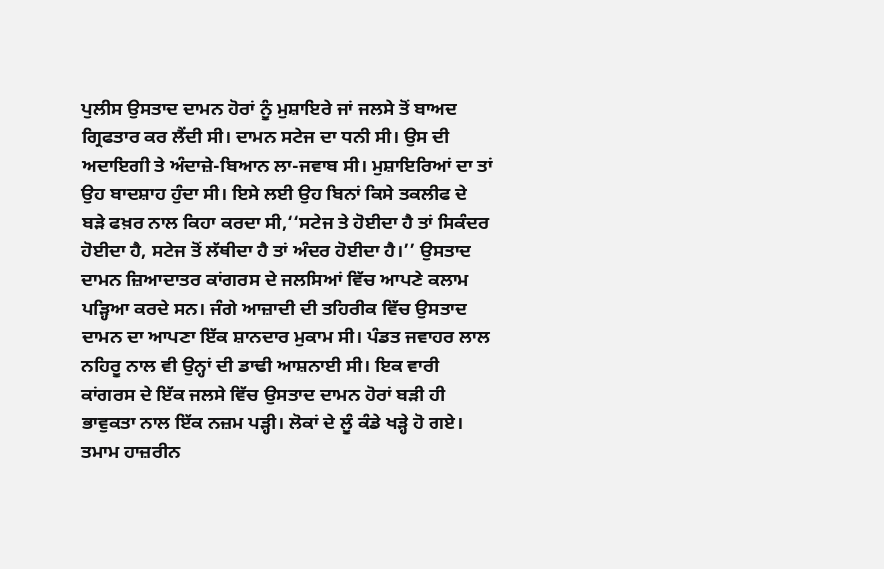ਪੁਲੀਸ ਉਸਤਾਦ ਦਾਮਨ ਹੋਰਾਂ ਨੂੰ ਮੁਸ਼ਾਇਰੇ ਜਾਂ ਜਲਸੇ ਤੋਂ ਬਾਅਦ ਗ੍ਰਿਫਤਾਰ ਕਰ ਲੈਂਦੀ ਸੀ। ਦਾਮਨ ਸਟੇਜ ਦਾ ਧਨੀ ਸੀ। ਉਸ ਦੀ ਅਦਾਇਗੀ ਤੇ ਅੰਦਾਜ਼ੇ-ਬਿਆਨ ਲਾ-ਜਵਾਬ ਸੀ। ਮੁਸ਼ਾਇਰਿਆਂ ਦਾ ਤਾਂ ਉਹ ਬਾਦਸ਼ਾਹ ਹੁੰਦਾ ਸੀ। ਇਸੇ ਲਈ ਉਹ ਬਿਨਾਂ ਕਿਸੇ ਤਕਲੀਫ ਦੇ ਬੜੇ ਫਖ਼ਰ ਨਾਲ ਕਿਹਾ ਕਰਦਾ ਸੀ,‘‘ਸਟੇਜ ਤੇ ਹੋਈਦਾ ਹੈ ਤਾਂ ਸਿਕੰਦਰ ਹੋਈਦਾ ਹੈ, ਸਟੇਜ ਤੋਂ ਲੱਥੀਦਾ ਹੈ ਤਾਂ ਅੰਦਰ ਹੋਈਦਾ ਹੈ।’’ ਉਸਤਾਦ ਦਾਮਨ ਜ਼ਿਆਦਾਤਰ ਕਾਂਗਰਸ ਦੇ ਜਲਸਿਆਂ ਵਿੱਚ ਆਪਣੇ ਕਲਾਮ ਪੜ੍ਹਿਆ ਕਰਦੇ ਸਨ। ਜੰਗੇ ਆਜ਼ਾਦੀ ਦੀ ਤਹਿਰੀਕ ਵਿੱਚ ਉਸਤਾਦ ਦਾਮਨ ਦਾ ਆਪਣਾ ਇੱਕ ਸ਼ਾਨਦਾਰ ਮੁਕਾਮ ਸੀ। ਪੰਡਤ ਜਵਾਹਰ ਲਾਲ ਨਹਿਰੂ ਨਾਲ ਵੀ ਉਨ੍ਹਾਂ ਦੀ ਡਾਢੀ ਆਸ਼ਨਾਈ ਸੀ। ਇਕ ਵਾਰੀ ਕਾਂਗਰਸ ਦੇ ਇੱਕ ਜਲਸੇ ਵਿੱਚ ਉਸਤਾਦ ਦਾਮਨ ਹੋਰਾਂ ਬੜੀ ਹੀ ਭਾਵੁਕਤਾ ਨਾਲ ਇੱਕ ਨਜ਼ਮ ਪੜ੍ਹੀ। ਲੋਕਾਂ ਦੇ ਲੂੰ ਕੰਡੇ ਖੜ੍ਹੇ ਹੋ ਗਏ। ਤਮਾਮ ਹਾਜ਼ਰੀਨ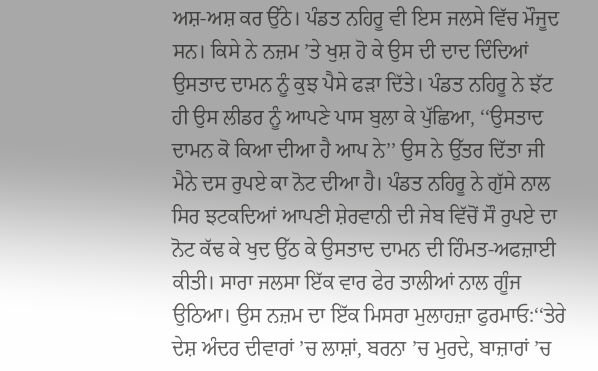ਅਸ਼-ਅਸ਼ ਕਰ ਉੱਠੇ। ਪੰਡਤ ਨਹਿਰੂ ਵੀ ਇਸ ਜਲਸੇ ਵਿੱਚ ਮੌਜੂਦ ਸਨ। ਕਿਸੇ ਨੇ ਨਜ਼ਮ ’ਤੇ ਖੁਸ਼ ਹੋ ਕੇ ਉਸ ਦੀ ਦਾਦ ਦਿੰਦਿਆਂ ਉਸਤਾਦ ਦਾਮਨ ਨੂੰ ਕੁਝ ਪੈਸੇ ਫੜਾ ਦਿੱਤੇ। ਪੰਡਤ ਨਹਿਰੂ ਨੇ ਝੱਟ ਹੀ ਉਸ ਲੀਡਰ ਨੂੰ ਆਪਣੇ ਪਾਸ ਬੁਲਾ ਕੇ ਪੁੱਛਿਆ, ‘‘ਉਸਤਾਦ ਦਾਮਨ ਕੋ ਕਿਆ ਦੀਆ ਹੈ ਆਪ ਨੇ’’ ਉਸ ਨੇ ਉੱਤਰ ਦਿੱਤਾ ਜੀ ਮੈਨੇ ਦਸ ਰੁਪਏ ਕਾ ਨੋਟ ਦੀਆ ਹੈ। ਪੰਡਤ ਨਹਿਰੂ ਨੇ ਗੁੱਸੇ ਨਾਲ ਸਿਰ ਝਟਕਦਿਆਂ ਆਪਣੀ ਸ਼ੇਰਵਾਨੀ ਦੀ ਜੇਬ ਵਿੱਚੋਂ ਸੌ ਰੁਪਏ ਦਾ ਨੋਟ ਕੱਢ ਕੇ ਖੁਦ ਉੱਠ ਕੇ ਉਸਤਾਦ ਦਾਮਨ ਦੀ ਹਿੰਮਤ-ਅਫਜ਼ਾਈ ਕੀਤੀ। ਸਾਰਾ ਜਲਸਾ ਇੱਕ ਵਾਰ ਫੇਰ ਤਾਲੀਆਂ ਨਾਲ ਗੂੰਜ ਉਠਿਆ। ਉਸ ਨਜ਼ਮ ਦਾ ਇੱਕ ਮਿਸਰਾ ਮੁਲਾਹਜ਼ਾ ਫੁਰਮਾਓ:‘‘ਤੇਰੇ ਦੇਸ਼ ਅੰਦਰ ਦੀਵਾਰਾਂ ’ਚ ਲਾਸ਼ਾਂ, ਬਰਨਾ ’ਚ ਮੁਰਦੇ, ਬਾਜ਼ਾਰਾਂ ’ਚ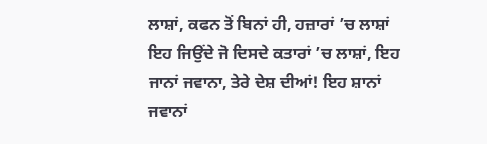ਲਾਸ਼ਾਂ, ਕਫਨ ਤੋਂ ਬਿਨਾਂ ਹੀ, ਹਜ਼ਾਰਾਂ ’ਚ ਲਾਸ਼ਾਂ ਇਹ ਜਿਉਂਦੇ ਜੋ ਦਿਸਦੇ ਕਤਾਰਾਂ ’ਚ ਲਾਸ਼ਾਂ, ਇਹ ਜਾਨਾਂ ਜਵਾਨਾ, ਤੇਰੇ ਦੇਸ਼ ਦੀਆਂ! ਇਹ ਸ਼ਾਨਾਂ ਜਵਾਨਾਂ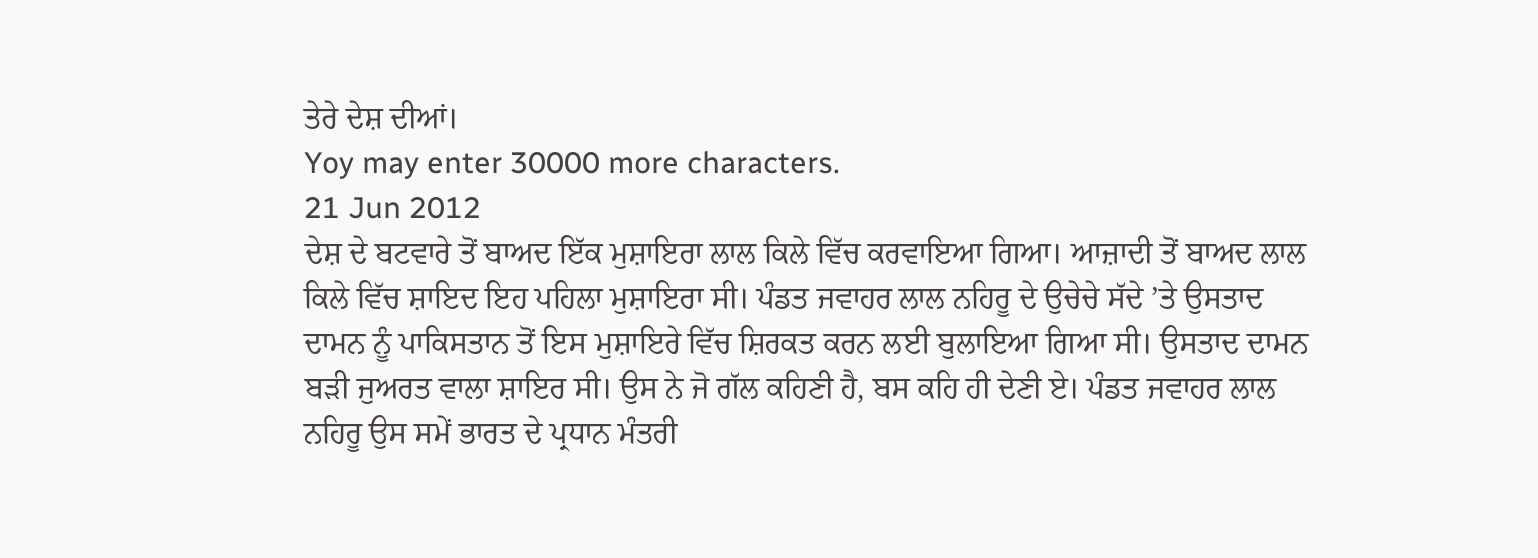ਤੇਰੇ ਦੇਸ਼ ਦੀਆਂ।
Yoy may enter 30000 more characters.
21 Jun 2012
ਦੇਸ਼ ਦੇ ਬਟਵਾਰੇ ਤੋਂ ਬਾਅਦ ਇੱਕ ਮੁਸ਼ਾਇਰਾ ਲਾਲ ਕਿਲੇ ਵਿੱਚ ਕਰਵਾਇਆ ਗਿਆ। ਆਜ਼ਾਦੀ ਤੋਂ ਬਾਅਦ ਲਾਲ ਕਿਲੇ ਵਿੱਚ ਸ਼ਾਇਦ ਇਹ ਪਹਿਲਾ ਮੁਸ਼ਾਇਰਾ ਸੀ। ਪੰਡਤ ਜਵਾਹਰ ਲਾਲ ਨਹਿਰੂ ਦੇ ਉਚੇਚੇ ਸੱਦੇ ’ਤੇ ਉਸਤਾਦ ਦਾਮਨ ਨੂੰ ਪਾਕਿਸਤਾਨ ਤੋਂ ਇਸ ਮੁਸ਼ਾਇਰੇ ਵਿੱਚ ਸ਼ਿਰਕਤ ਕਰਨ ਲਈ ਬੁਲਾਇਆ ਗਿਆ ਸੀ। ਉਸਤਾਦ ਦਾਮਨ ਬੜੀ ਜੁਅਰਤ ਵਾਲਾ ਸ਼ਾਇਰ ਸੀ। ਉਸ ਨੇ ਜੋ ਗੱਲ ਕਹਿਣੀ ਹੈ, ਬਸ ਕਹਿ ਹੀ ਦੇਣੀ ਏ। ਪੰਡਤ ਜਵਾਹਰ ਲਾਲ ਨਹਿਰੂ ਉਸ ਸਮੇਂ ਭਾਰਤ ਦੇ ਪ੍ਰਧਾਨ ਮੰਤਰੀ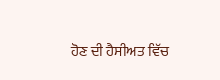ਹੋਣ ਦੀ ਹੈਸੀਅਤ ਵਿੱਚ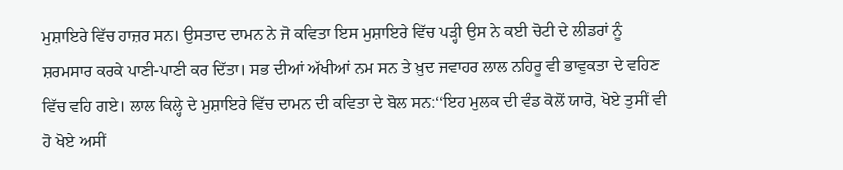ਮੁਸ਼ਾਇਰੇ ਵਿੱਚ ਹਾਜ਼ਰ ਸਨ। ਉਸਤਾਦ ਦਾਮਨ ਨੇ ਜੋ ਕਵਿਤਾ ਇਸ ਮੁਸ਼ਾਇਰੇ ਵਿੱਚ ਪੜ੍ਹੀ ਉਸ ਨੇ ਕਈ ਚੋਟੀ ਦੇ ਲੀਡਰਾਂ ਨੂੰ ਸ਼ਰਮਸਾਰ ਕਰਕੇ ਪਾਣੀ-ਪਾਣੀ ਕਰ ਦਿੱਤਾ। ਸਭ ਦੀਆਂ ਅੱਖੀਆਂ ਨਮ ਸਨ ਤੇ ਖ਼ੁਦ ਜਵਾਹਰ ਲਾਲ ਨਹਿਰੂ ਵੀ ਭਾਵੁਕਤਾ ਦੇ ਵਹਿਣ ਵਿੱਚ ਵਹਿ ਗਏ। ਲਾਲ ਕਿਲ੍ਹੇ ਦੇ ਮੁਸ਼ਾਇਰੇ ਵਿੱਚ ਦਾਮਨ ਦੀ ਕਵਿਤਾ ਦੇ ਬੋਲ ਸਨ:‘‘ਇਹ ਮੁਲਕ ਦੀ ਵੰਡ ਕੋਲੋਂ ਯਾਰੋ, ਖੋਏ ਤੁਸੀਂ ਵੀ ਹੋ ਖੋਏ ਅਸੀਂ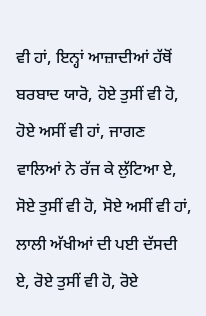ਵੀ ਹਾਂ, ਇਨ੍ਹਾਂ ਆਜ਼ਾਦੀਆਂ ਹੱਥੋਂ ਬਰਬਾਦ ਯਾਰੋ, ਹੋਏ ਤੁਸੀਂ ਵੀ ਹੋ, ਹੋਏ ਅਸੀਂ ਵੀ ਹਾਂ, ਜਾਗਣ ਵਾਲਿਆਂ ਨੇ ਰੱਜ ਕੇ ਲੁੱਟਿਆ ਏ, ਸੋਏ ਤੁਸੀਂ ਵੀ ਹੋ, ਸੋਏ ਅਸੀਂ ਵੀ ਹਾਂ, ਲਾਲੀ ਅੱਖੀਆਂ ਦੀ ਪਈ ਦੱਸਦੀ ਏ, ਰੋਏ ਤੁਸੀਂ ਵੀ ਹੋ, ਰੋਏ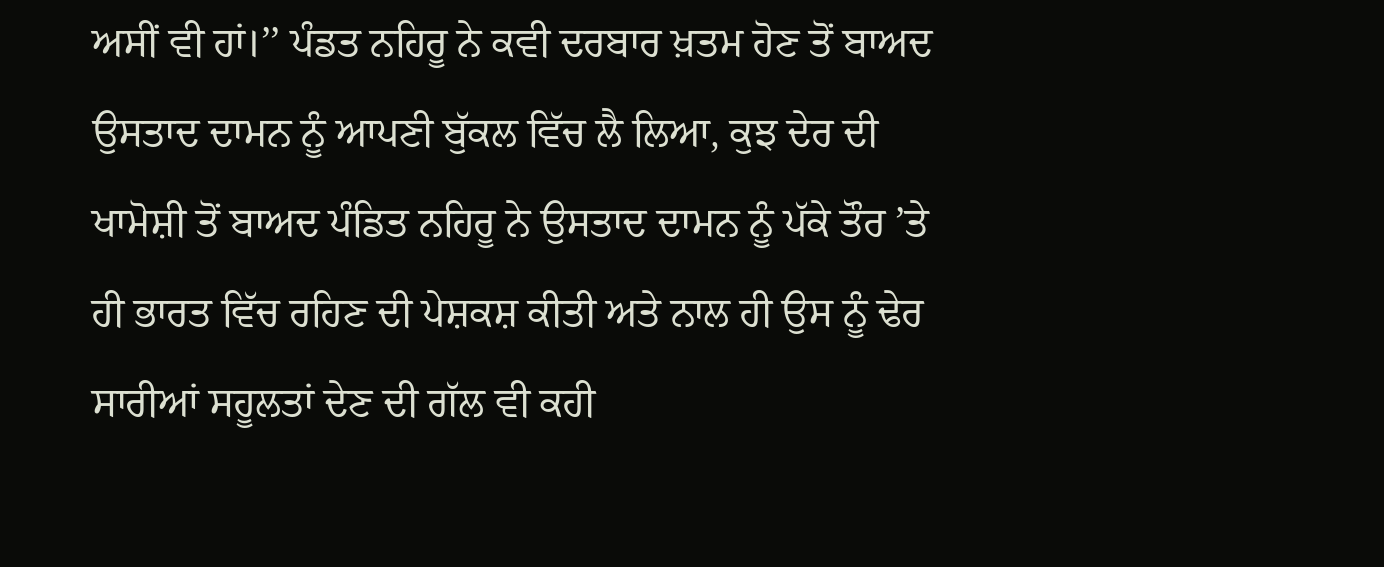ਅਸੀਂ ਵੀ ਹਾਂ।’’ ਪੰਡਤ ਨਹਿਰੂ ਨੇ ਕਵੀ ਦਰਬਾਰ ਖ਼ਤਮ ਹੋਣ ਤੋਂ ਬਾਅਦ ਉਸਤਾਦ ਦਾਮਨ ਨੂੰ ਆਪਣੀ ਬੁੱਕਲ ਵਿੱਚ ਲੈ ਲਿਆ, ਕੁਝ ਦੇਰ ਦੀ ਖਾਮੋਸ਼ੀ ਤੋਂ ਬਾਅਦ ਪੰਡਿਤ ਨਹਿਰੂ ਨੇ ਉਸਤਾਦ ਦਾਮਨ ਨੂੰ ਪੱਕੇ ਤੌਰ ’ਤੇ ਹੀ ਭਾਰਤ ਵਿੱਚ ਰਹਿਣ ਦੀ ਪੇਸ਼ਕਸ਼ ਕੀਤੀ ਅਤੇ ਨਾਲ ਹੀ ਉਸ ਨੂੰ ਢੇਰ ਸਾਰੀਆਂ ਸਹੂਲਤਾਂ ਦੇਣ ਦੀ ਗੱਲ ਵੀ ਕਹੀ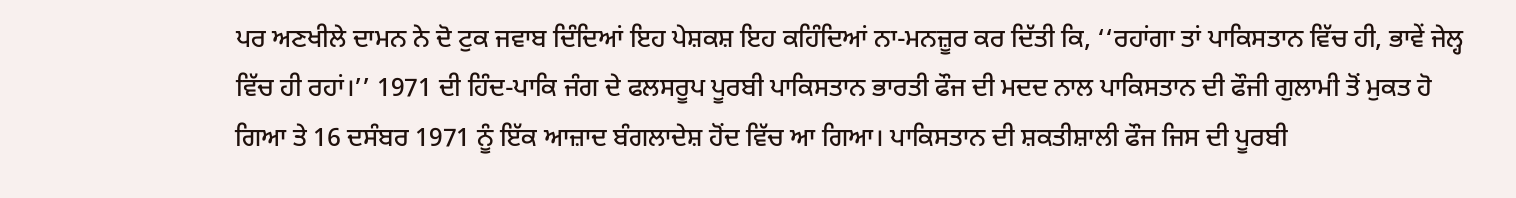ਪਰ ਅਣਖੀਲੇ ਦਾਮਨ ਨੇ ਦੋ ਟੁਕ ਜਵਾਬ ਦਿੰਦਿਆਂ ਇਹ ਪੇਸ਼ਕਸ਼ ਇਹ ਕਹਿੰਦਿਆਂ ਨਾ-ਮਨਜ਼ੂਰ ਕਰ ਦਿੱਤੀ ਕਿ, ‘‘ਰਹਾਂਗਾ ਤਾਂ ਪਾਕਿਸਤਾਨ ਵਿੱਚ ਹੀ, ਭਾਵੇਂ ਜੇਲ੍ਹ ਵਿੱਚ ਹੀ ਰਹਾਂ।’’ 1971 ਦੀ ਹਿੰਦ-ਪਾਕਿ ਜੰਗ ਦੇ ਫਲਸਰੂਪ ਪੂਰਬੀ ਪਾਕਿਸਤਾਨ ਭਾਰਤੀ ਫੌਜ ਦੀ ਮਦਦ ਨਾਲ ਪਾਕਿਸਤਾਨ ਦੀ ਫੌਜੀ ਗੁਲਾਮੀ ਤੋਂ ਮੁਕਤ ਹੋ ਗਿਆ ਤੇ 16 ਦਸੰਬਰ 1971 ਨੂੰ ਇੱਕ ਆਜ਼ਾਦ ਬੰਗਲਾਦੇਸ਼ ਹੋਂਦ ਵਿੱਚ ਆ ਗਿਆ। ਪਾਕਿਸਤਾਨ ਦੀ ਸ਼ਕਤੀਸ਼ਾਲੀ ਫੌਜ ਜਿਸ ਦੀ ਪੂਰਬੀ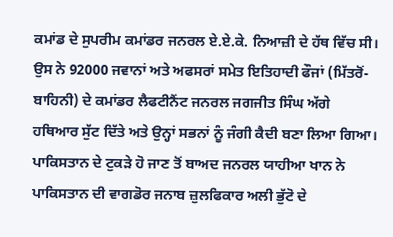ਕਮਾਂਡ ਦੇ ਸੁਪਰੀਮ ਕਮਾਂਡਰ ਜਨਰਲ ਏ.ਏ.ਕੇ. ਨਿਆਜ਼ੀ ਦੇ ਹੱਥ ਵਿੱਚ ਸੀ। ਉਸ ਨੇ 92000 ਜਵਾਨਾਂ ਅਤੇ ਅਫਸਰਾਂ ਸਮੇਤ ਇਤਿਹਾਦੀ ਫੌਜਾਂ (ਮਿੱਤਰੋਂ-ਬਾਹਿਨੀ) ਦੇ ਕਮਾਂਡਰ ਲੈਫਟੀਨੈਂਟ ਜਨਰਲ ਜਗਜੀਤ ਸਿੰਘ ਅੱਗੇ ਹਥਿਆਰ ਸੁੱਟ ਦਿੱਤੇ ਅਤੇ ਉਨ੍ਹਾਂ ਸਭਨਾਂ ਨੂੰ ਜੰਗੀ ਕੈਦੀ ਬਣਾ ਲਿਆ ਗਿਆ। ਪਾਕਿਸਤਾਨ ਦੇ ਟੁਕੜੇ ਹੋ ਜਾਣ ਤੋਂ ਬਾਅਦ ਜਨਰਲ ਯਾਹੀਆ ਖਾਨ ਨੇ ਪਾਕਿਸਤਾਨ ਦੀ ਵਾਗਡੋਰ ਜਨਾਬ ਜ਼ੁਲਫਿਕਾਰ ਅਲੀ ਭੁੱਟੋ ਦੇ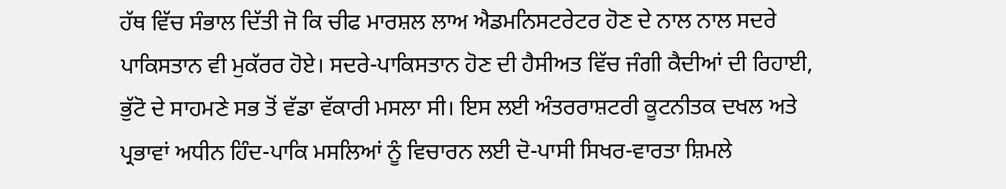ਹੱਥ ਵਿੱਚ ਸੰਭਾਲ ਦਿੱਤੀ ਜੋ ਕਿ ਚੀਫ ਮਾਰਸ਼ਲ ਲਾਅ ਐਡਮਨਿਸਟਰੇਟਰ ਹੋਣ ਦੇ ਨਾਲ ਨਾਲ ਸਦਰੇ ਪਾਕਿਸਤਾਨ ਵੀ ਮੁਕੱਰਰ ਹੋਏ। ਸਦਰੇ-ਪਾਕਿਸਤਾਨ ਹੋਣ ਦੀ ਹੈਸੀਅਤ ਵਿੱਚ ਜੰਗੀ ਕੈਦੀਆਂ ਦੀ ਰਿਹਾਈ, ਭੁੱਟੋ ਦੇ ਸਾਹਮਣੇ ਸਭ ਤੋਂ ਵੱਡਾ ਵੱਕਾਰੀ ਮਸਲਾ ਸੀ। ਇਸ ਲਈ ਅੰਤਰਰਾਸ਼ਟਰੀ ਕੂਟਨੀਤਕ ਦਖਲ ਅਤੇ ਪ੍ਰਭਾਵਾਂ ਅਧੀਨ ਹਿੰਦ-ਪਾਕਿ ਮਸਲਿਆਂ ਨੂੰ ਵਿਚਾਰਨ ਲਈ ਦੋ-ਪਾਸੀ ਸਿਖਰ-ਵਾਰਤਾ ਸ਼ਿਮਲੇ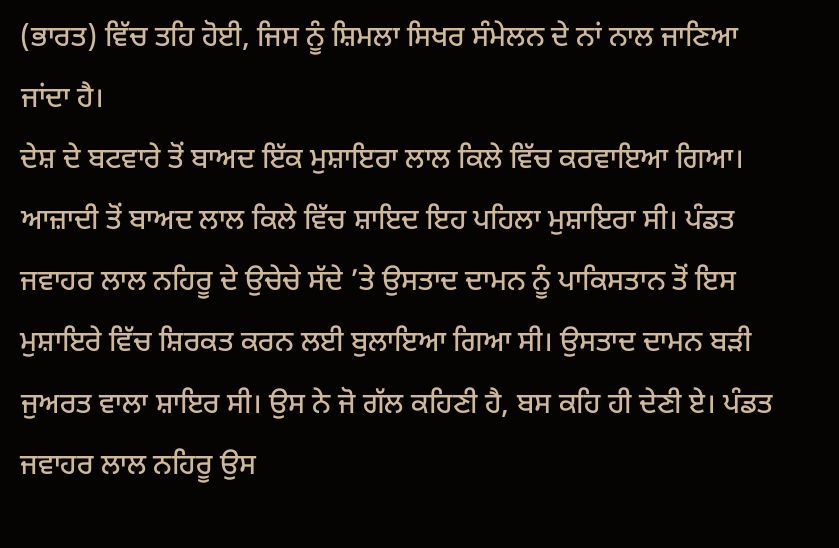(ਭਾਰਤ) ਵਿੱਚ ਤਹਿ ਹੋਈ, ਜਿਸ ਨੂੰ ਸ਼ਿਮਲਾ ਸਿਖਰ ਸੰਮੇਲਨ ਦੇ ਨਾਂ ਨਾਲ ਜਾਣਿਆ ਜਾਂਦਾ ਹੈ।
ਦੇਸ਼ ਦੇ ਬਟਵਾਰੇ ਤੋਂ ਬਾਅਦ ਇੱਕ ਮੁਸ਼ਾਇਰਾ ਲਾਲ ਕਿਲੇ ਵਿੱਚ ਕਰਵਾਇਆ ਗਿਆ। ਆਜ਼ਾਦੀ ਤੋਂ ਬਾਅਦ ਲਾਲ ਕਿਲੇ ਵਿੱਚ ਸ਼ਾਇਦ ਇਹ ਪਹਿਲਾ ਮੁਸ਼ਾਇਰਾ ਸੀ। ਪੰਡਤ ਜਵਾਹਰ ਲਾਲ ਨਹਿਰੂ ਦੇ ਉਚੇਚੇ ਸੱਦੇ ’ਤੇ ਉਸਤਾਦ ਦਾਮਨ ਨੂੰ ਪਾਕਿਸਤਾਨ ਤੋਂ ਇਸ ਮੁਸ਼ਾਇਰੇ ਵਿੱਚ ਸ਼ਿਰਕਤ ਕਰਨ ਲਈ ਬੁਲਾਇਆ ਗਿਆ ਸੀ। ਉਸਤਾਦ ਦਾਮਨ ਬੜੀ ਜੁਅਰਤ ਵਾਲਾ ਸ਼ਾਇਰ ਸੀ। ਉਸ ਨੇ ਜੋ ਗੱਲ ਕਹਿਣੀ ਹੈ, ਬਸ ਕਹਿ ਹੀ ਦੇਣੀ ਏ। ਪੰਡਤ ਜਵਾਹਰ ਲਾਲ ਨਹਿਰੂ ਉਸ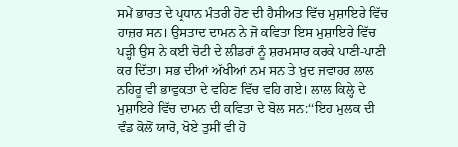ਸਮੇਂ ਭਾਰਤ ਦੇ ਪ੍ਰਧਾਨ ਮੰਤਰੀ ਹੋਣ ਦੀ ਹੈਸੀਅਤ ਵਿੱਚ ਮੁਸ਼ਾਇਰੇ ਵਿੱਚ ਹਾਜ਼ਰ ਸਨ। ਉਸਤਾਦ ਦਾਮਨ ਨੇ ਜੋ ਕਵਿਤਾ ਇਸ ਮੁਸ਼ਾਇਰੇ ਵਿੱਚ ਪੜ੍ਹੀ ਉਸ ਨੇ ਕਈ ਚੋਟੀ ਦੇ ਲੀਡਰਾਂ ਨੂੰ ਸ਼ਰਮਸਾਰ ਕਰਕੇ ਪਾਣੀ-ਪਾਣੀ ਕਰ ਦਿੱਤਾ। ਸਭ ਦੀਆਂ ਅੱਖੀਆਂ ਨਮ ਸਨ ਤੇ ਖ਼ੁਦ ਜਵਾਹਰ ਲਾਲ ਨਹਿਰੂ ਵੀ ਭਾਵੁਕਤਾ ਦੇ ਵਹਿਣ ਵਿੱਚ ਵਹਿ ਗਏ। ਲਾਲ ਕਿਲ੍ਹੇ ਦੇ ਮੁਸ਼ਾਇਰੇ ਵਿੱਚ ਦਾਮਨ ਦੀ ਕਵਿਤਾ ਦੇ ਬੋਲ ਸਨ:‘‘ਇਹ ਮੁਲਕ ਦੀ ਵੰਡ ਕੋਲੋਂ ਯਾਰੋ, ਖੋਏ ਤੁਸੀਂ ਵੀ ਹੋ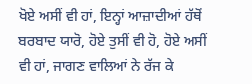ਖੋਏ ਅਸੀਂ ਵੀ ਹਾਂ, ਇਨ੍ਹਾਂ ਆਜ਼ਾਦੀਆਂ ਹੱਥੋਂ ਬਰਬਾਦ ਯਾਰੋ, ਹੋਏ ਤੁਸੀਂ ਵੀ ਹੋ, ਹੋਏ ਅਸੀਂ ਵੀ ਹਾਂ, ਜਾਗਣ ਵਾਲਿਆਂ ਨੇ ਰੱਜ ਕੇ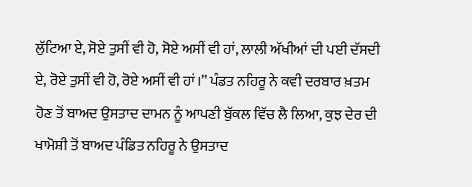ਲੁੱਟਿਆ ਏ, ਸੋਏ ਤੁਸੀਂ ਵੀ ਹੋ, ਸੋਏ ਅਸੀਂ ਵੀ ਹਾਂ, ਲਾਲੀ ਅੱਖੀਆਂ ਦੀ ਪਈ ਦੱਸਦੀ ਏ, ਰੋਏ ਤੁਸੀਂ ਵੀ ਹੋ, ਰੋਏ ਅਸੀਂ ਵੀ ਹਾਂ।’’ ਪੰਡਤ ਨਹਿਰੂ ਨੇ ਕਵੀ ਦਰਬਾਰ ਖ਼ਤਮ ਹੋਣ ਤੋਂ ਬਾਅਦ ਉਸਤਾਦ ਦਾਮਨ ਨੂੰ ਆਪਣੀ ਬੁੱਕਲ ਵਿੱਚ ਲੈ ਲਿਆ, ਕੁਝ ਦੇਰ ਦੀ ਖਾਮੋਸ਼ੀ ਤੋਂ ਬਾਅਦ ਪੰਡਿਤ ਨਹਿਰੂ ਨੇ ਉਸਤਾਦ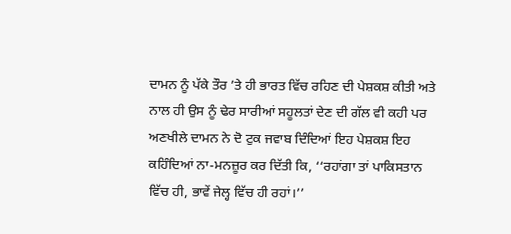ਦਾਮਨ ਨੂੰ ਪੱਕੇ ਤੌਰ ’ਤੇ ਹੀ ਭਾਰਤ ਵਿੱਚ ਰਹਿਣ ਦੀ ਪੇਸ਼ਕਸ਼ ਕੀਤੀ ਅਤੇ ਨਾਲ ਹੀ ਉਸ ਨੂੰ ਢੇਰ ਸਾਰੀਆਂ ਸਹੂਲਤਾਂ ਦੇਣ ਦੀ ਗੱਲ ਵੀ ਕਹੀ ਪਰ ਅਣਖੀਲੇ ਦਾਮਨ ਨੇ ਦੋ ਟੁਕ ਜਵਾਬ ਦਿੰਦਿਆਂ ਇਹ ਪੇਸ਼ਕਸ਼ ਇਹ ਕਹਿੰਦਿਆਂ ਨਾ-ਮਨਜ਼ੂਰ ਕਰ ਦਿੱਤੀ ਕਿ, ‘‘ਰਹਾਂਗਾ ਤਾਂ ਪਾਕਿਸਤਾਨ ਵਿੱਚ ਹੀ, ਭਾਵੇਂ ਜੇਲ੍ਹ ਵਿੱਚ ਹੀ ਰਹਾਂ।’’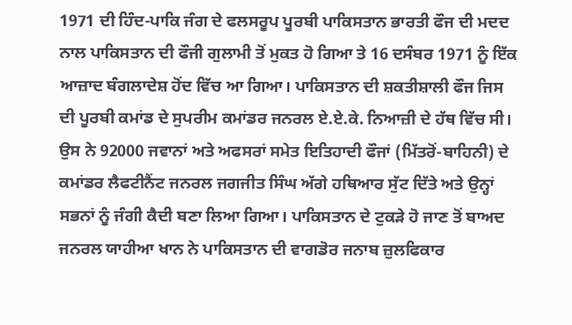1971 ਦੀ ਹਿੰਦ-ਪਾਕਿ ਜੰਗ ਦੇ ਫਲਸਰੂਪ ਪੂਰਬੀ ਪਾਕਿਸਤਾਨ ਭਾਰਤੀ ਫੌਜ ਦੀ ਮਦਦ ਨਾਲ ਪਾਕਿਸਤਾਨ ਦੀ ਫੌਜੀ ਗੁਲਾਮੀ ਤੋਂ ਮੁਕਤ ਹੋ ਗਿਆ ਤੇ 16 ਦਸੰਬਰ 1971 ਨੂੰ ਇੱਕ ਆਜ਼ਾਦ ਬੰਗਲਾਦੇਸ਼ ਹੋਂਦ ਵਿੱਚ ਆ ਗਿਆ। ਪਾਕਿਸਤਾਨ ਦੀ ਸ਼ਕਤੀਸ਼ਾਲੀ ਫੌਜ ਜਿਸ ਦੀ ਪੂਰਬੀ ਕਮਾਂਡ ਦੇ ਸੁਪਰੀਮ ਕਮਾਂਡਰ ਜਨਰਲ ਏ.ਏ.ਕੇ. ਨਿਆਜ਼ੀ ਦੇ ਹੱਥ ਵਿੱਚ ਸੀ। ਉਸ ਨੇ 92000 ਜਵਾਨਾਂ ਅਤੇ ਅਫਸਰਾਂ ਸਮੇਤ ਇਤਿਹਾਦੀ ਫੌਜਾਂ (ਮਿੱਤਰੋਂ-ਬਾਹਿਨੀ) ਦੇ ਕਮਾਂਡਰ ਲੈਫਟੀਨੈਂਟ ਜਨਰਲ ਜਗਜੀਤ ਸਿੰਘ ਅੱਗੇ ਹਥਿਆਰ ਸੁੱਟ ਦਿੱਤੇ ਅਤੇ ਉਨ੍ਹਾਂ ਸਭਨਾਂ ਨੂੰ ਜੰਗੀ ਕੈਦੀ ਬਣਾ ਲਿਆ ਗਿਆ। ਪਾਕਿਸਤਾਨ ਦੇ ਟੁਕੜੇ ਹੋ ਜਾਣ ਤੋਂ ਬਾਅਦ ਜਨਰਲ ਯਾਹੀਆ ਖਾਨ ਨੇ ਪਾਕਿਸਤਾਨ ਦੀ ਵਾਗਡੋਰ ਜਨਾਬ ਜ਼ੁਲਫਿਕਾਰ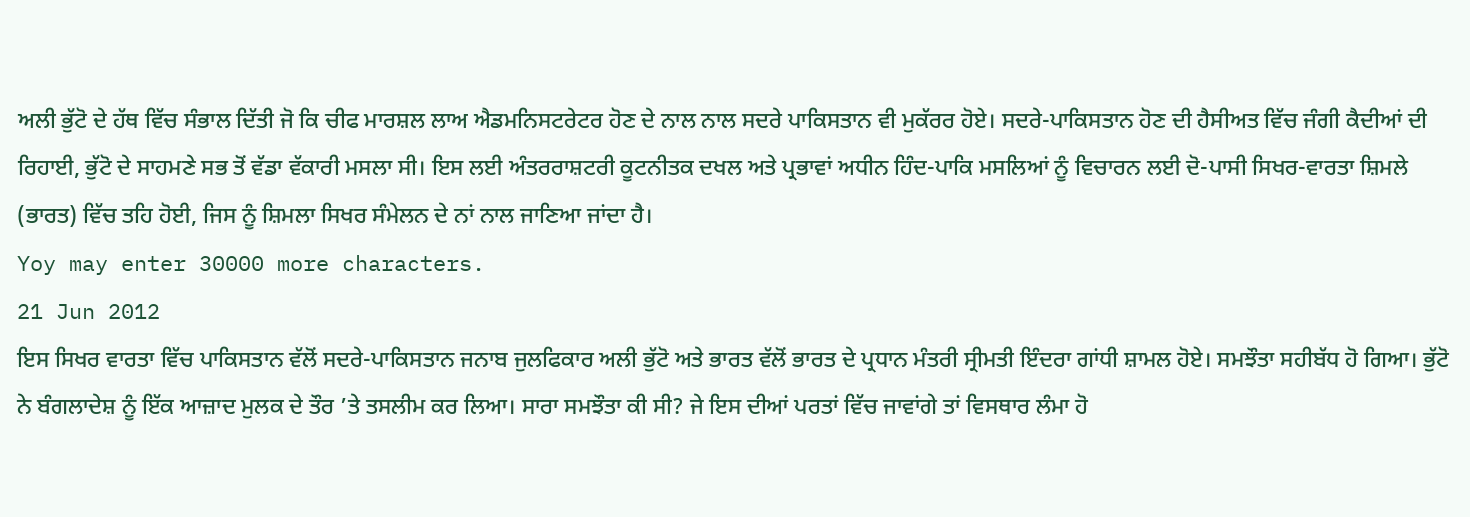ਅਲੀ ਭੁੱਟੋ ਦੇ ਹੱਥ ਵਿੱਚ ਸੰਭਾਲ ਦਿੱਤੀ ਜੋ ਕਿ ਚੀਫ ਮਾਰਸ਼ਲ ਲਾਅ ਐਡਮਨਿਸਟਰੇਟਰ ਹੋਣ ਦੇ ਨਾਲ ਨਾਲ ਸਦਰੇ ਪਾਕਿਸਤਾਨ ਵੀ ਮੁਕੱਰਰ ਹੋਏ। ਸਦਰੇ-ਪਾਕਿਸਤਾਨ ਹੋਣ ਦੀ ਹੈਸੀਅਤ ਵਿੱਚ ਜੰਗੀ ਕੈਦੀਆਂ ਦੀ ਰਿਹਾਈ, ਭੁੱਟੋ ਦੇ ਸਾਹਮਣੇ ਸਭ ਤੋਂ ਵੱਡਾ ਵੱਕਾਰੀ ਮਸਲਾ ਸੀ। ਇਸ ਲਈ ਅੰਤਰਰਾਸ਼ਟਰੀ ਕੂਟਨੀਤਕ ਦਖਲ ਅਤੇ ਪ੍ਰਭਾਵਾਂ ਅਧੀਨ ਹਿੰਦ-ਪਾਕਿ ਮਸਲਿਆਂ ਨੂੰ ਵਿਚਾਰਨ ਲਈ ਦੋ-ਪਾਸੀ ਸਿਖਰ-ਵਾਰਤਾ ਸ਼ਿਮਲੇ (ਭਾਰਤ) ਵਿੱਚ ਤਹਿ ਹੋਈ, ਜਿਸ ਨੂੰ ਸ਼ਿਮਲਾ ਸਿਖਰ ਸੰਮੇਲਨ ਦੇ ਨਾਂ ਨਾਲ ਜਾਣਿਆ ਜਾਂਦਾ ਹੈ।
Yoy may enter 30000 more characters.
21 Jun 2012
ਇਸ ਸਿਖਰ ਵਾਰਤਾ ਵਿੱਚ ਪਾਕਿਸਤਾਨ ਵੱਲੋਂ ਸਦਰੇ-ਪਾਕਿਸਤਾਨ ਜਨਾਬ ਜੁਲਫਿਕਾਰ ਅਲੀ ਭੁੱਟੋ ਅਤੇ ਭਾਰਤ ਵੱਲੋਂ ਭਾਰਤ ਦੇ ਪ੍ਰਧਾਨ ਮੰਤਰੀ ਸ੍ਰੀਮਤੀ ਇੰਦਰਾ ਗਾਂਧੀ ਸ਼ਾਮਲ ਹੋਏ। ਸਮਝੌਤਾ ਸਹੀਬੱਧ ਹੋ ਗਿਆ। ਭੁੱਟੋ ਨੇ ਬੰਗਲਾਦੇਸ਼ ਨੂੰ ਇੱਕ ਆਜ਼ਾਦ ਮੁਲਕ ਦੇ ਤੌਰ ’ਤੇ ਤਸਲੀਮ ਕਰ ਲਿਆ। ਸਾਰਾ ਸਮਝੌਤਾ ਕੀ ਸੀ? ਜੇ ਇਸ ਦੀਆਂ ਪਰਤਾਂ ਵਿੱਚ ਜਾਵਾਂਗੇ ਤਾਂ ਵਿਸਥਾਰ ਲੰਮਾ ਹੋ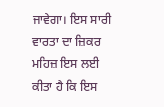ਜਾਵੇਗਾ। ਇਸ ਸਾਰੀ ਵਾਰਤਾ ਦਾ ਜ਼ਿਕਰ ਮਹਿਜ਼ ਇਸ ਲਈ ਕੀਤਾ ਹੈ ਕਿ ਇਸ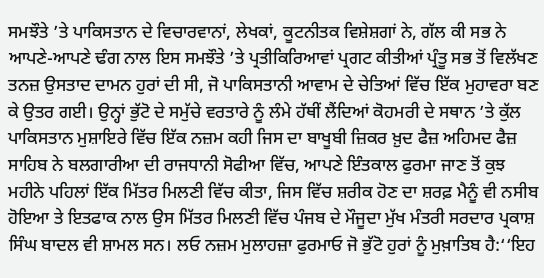ਸਮਝੌਤੇ ’ਤੇ ਪਾਕਿਸਤਾਨ ਦੇ ਵਿਚਾਰਵਾਨਾਂ, ਲੇਖਕਾਂ, ਕੂਟਨੀਤਕ ਵਿਸ਼ੇਸ਼ਗਾਂ ਨੇ, ਗੱਲ ਕੀ ਸਭ ਨੇ ਆਪਣੇ-ਆਪਣੇ ਢੰਗ ਨਾਲ ਇਸ ਸਮਝੌਤੇ ’ਤੇ ਪ੍ਰਤੀਕਿਰਿਆਵਾਂ ਪ੍ਰਗਟ ਕੀਤੀਆਂ ਪ੍ਰੰਤੂ ਸਭ ਤੋਂ ਵਿਲੱਖਣ ਤਨਜ਼ ਉਸਤਾਦ ਦਾਮਨ ਹੁਰਾਂ ਦੀ ਸੀ, ਜੋ ਪਾਕਿਸਤਾਨੀ ਆਵਾਮ ਦੇ ਚੇਤਿਆਂ ਵਿੱਚ ਇੱਕ ਮੁਹਾਵਰਾ ਬਣ ਕੇ ਉਤਰ ਗਈ। ਉਨ੍ਹਾਂ ਭੁੱਟੋ ਦੇ ਸਮੁੱਚੇ ਵਰਤਾਰੇ ਨੂੰ ਲੰਮੇ ਹੱਥੀਂ ਲੈਂਦਿਆਂ ਕੋਹਮਰੀ ਦੇ ਸਥਾਨ ’ਤੇ ਕੁੱਲ ਪਾਕਿਸਤਾਨ ਮੁਸ਼ਾਇਰੇ ਵਿੱਚ ਇੱਕ ਨਜ਼ਮ ਕਹੀ ਜਿਸ ਦਾ ਬਾਖੂਬੀ ਜ਼ਿਕਰ ਖ਼ੁਦ ਫੈਜ਼ ਅਹਿਮਦ ਫੈਜ਼ ਸਾਹਿਬ ਨੇ ਬਲਗਾਰੀਆ ਦੀ ਰਾਜਧਾਨੀ ਸੋਫੀਆ ਵਿੱਚ, ਆਪਣੇ ਇੰਤਕਾਲ ਫੁਰਮਾ ਜਾਣ ਤੋਂ ਕੁਝ ਮਹੀਨੇ ਪਹਿਲਾਂ ਇੱਕ ਮਿੱਤਰ ਮਿਲਣੀ ਵਿੱਚ ਕੀਤਾ, ਜਿਸ ਵਿੱਚ ਸ਼ਰੀਕ ਹੋਣ ਦਾ ਸ਼ਰਫ਼ ਮੈਨੂੰ ਵੀ ਨਸੀਬ ਹੋਇਆ ਤੇ ਇਤਫਾਕ ਨਾਲ ਉਸ ਮਿੱਤਰ ਮਿਲਣੀ ਵਿੱਚ ਪੰਜਬ ਦੇ ਮੌਜੂਦਾ ਮੁੱਖ ਮੰਤਰੀ ਸਰਦਾਰ ਪ੍ਰਕਾਸ਼ ਸਿੰਘ ਬਾਦਲ ਵੀ ਸ਼ਾਮਲ ਸਨ। ਲਓ ਨਜ਼ਮ ਮੁਲਾਹਜ਼ਾ ਫੁਰਮਾਓ ਜੋ ਭੁੱਟੋ ਹੁਰਾਂ ਨੂੰ ਮੁਖ਼ਾਤਿਬ ਹੈ:‘‘ਇਹ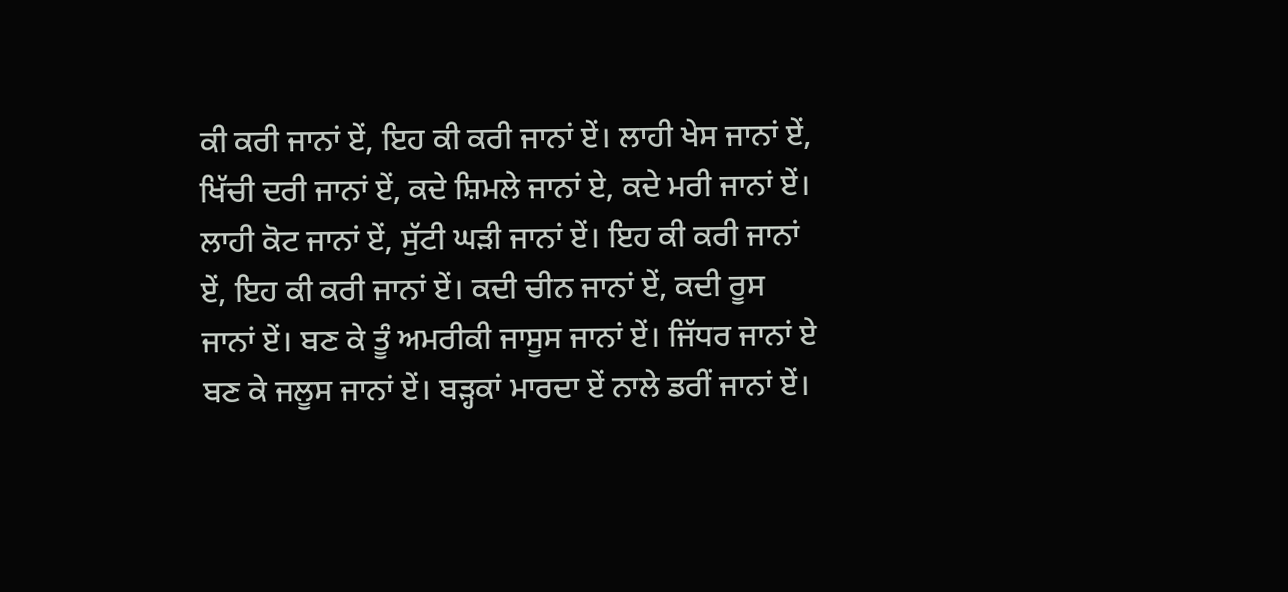ਕੀ ਕਰੀ ਜਾਨਾਂ ਏਂ, ਇਹ ਕੀ ਕਰੀ ਜਾਨਾਂ ਏਂ। ਲਾਹੀ ਖੇਸ ਜਾਨਾਂ ਏਂ, ਖਿੱਚੀ ਦਰੀ ਜਾਨਾਂ ਏਂ, ਕਦੇ ਸ਼ਿਮਲੇ ਜਾਨਾਂ ਏ, ਕਦੇ ਮਰੀ ਜਾਨਾਂ ਏਂ। ਲਾਹੀ ਕੋਟ ਜਾਨਾਂ ਏਂ, ਸੁੱਟੀ ਘੜੀ ਜਾਨਾਂ ਏਂ। ਇਹ ਕੀ ਕਰੀ ਜਾਨਾਂ ਏਂ, ਇਹ ਕੀ ਕਰੀ ਜਾਨਾਂ ਏਂ। ਕਦੀ ਚੀਨ ਜਾਨਾਂ ਏਂ, ਕਦੀ ਰੂਸ ਜਾਨਾਂ ਏਂ। ਬਣ ਕੇ ਤੂੰ ਅਮਰੀਕੀ ਜਾਸੂਸ ਜਾਨਾਂ ਏਂ। ਜਿੱਧਰ ਜਾਨਾਂ ਏ ਬਣ ਕੇ ਜਲੂਸ ਜਾਨਾਂ ਏਂ। ਬੜ੍ਹਕਾਂ ਮਾਰਦਾ ਏਂ ਨਾਲੇ ਡਰੀਂ ਜਾਨਾਂ ਏਂ।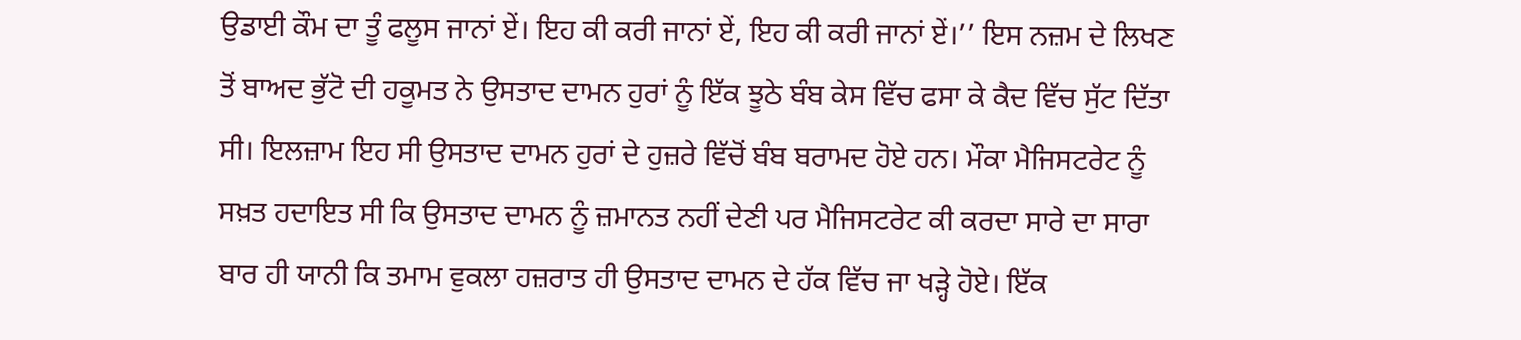ਉਡਾਈ ਕੌਮ ਦਾ ਤੂੰ ਫਲੂਸ ਜਾਨਾਂ ਏਂ। ਇਹ ਕੀ ਕਰੀ ਜਾਨਾਂ ਏਂ, ਇਹ ਕੀ ਕਰੀ ਜਾਨਾਂ ਏਂ।’’ ਇਸ ਨਜ਼ਮ ਦੇ ਲਿਖਣ ਤੋਂ ਬਾਅਦ ਭੁੱਟੋ ਦੀ ਹਕੂਮਤ ਨੇ ਉਸਤਾਦ ਦਾਮਨ ਹੁਰਾਂ ਨੂੰ ਇੱਕ ਝੂਠੇ ਬੰਬ ਕੇਸ ਵਿੱਚ ਫਸਾ ਕੇ ਕੈਦ ਵਿੱਚ ਸੁੱਟ ਦਿੱਤਾ ਸੀ। ਇਲਜ਼ਾਮ ਇਹ ਸੀ ਉਸਤਾਦ ਦਾਮਨ ਹੁਰਾਂ ਦੇ ਹੁਜ਼ਰੇ ਵਿੱਚੋਂ ਬੰਬ ਬਰਾਮਦ ਹੋਏ ਹਨ। ਮੌਕਾ ਮੈਜਿਸਟਰੇਟ ਨੂੰ ਸਖ਼ਤ ਹਦਾਇਤ ਸੀ ਕਿ ਉਸਤਾਦ ਦਾਮਨ ਨੂੰ ਜ਼ਮਾਨਤ ਨਹੀਂ ਦੇਣੀ ਪਰ ਮੈਜਿਸਟਰੇਟ ਕੀ ਕਰਦਾ ਸਾਰੇ ਦਾ ਸਾਰਾ ਬਾਰ ਹੀ ਯਾਨੀ ਕਿ ਤਮਾਮ ਵੁਕਲਾ ਹਜ਼ਰਾਤ ਹੀ ਉਸਤਾਦ ਦਾਮਨ ਦੇ ਹੱਕ ਵਿੱਚ ਜਾ ਖੜ੍ਹੇ ਹੋਏ। ਇੱਕ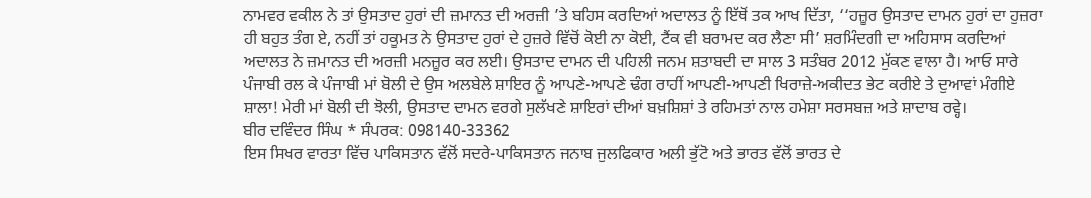ਨਾਮਵਰ ਵਕੀਲ ਨੇ ਤਾਂ ਉਸਤਾਦ ਹੁਰਾਂ ਦੀ ਜ਼ਮਾਨਤ ਦੀ ਅਰਜ਼ੀ ’ਤੇ ਬਹਿਸ ਕਰਦਿਆਂ ਅਦਾਲਤ ਨੂੰ ਇੱਥੋਂ ਤਕ ਆਖ ਦਿੱਤਾ, ‘‘ਹਜ਼ੂਰ ਉਸਤਾਦ ਦਾਮਨ ਹੁਰਾਂ ਦਾ ਹੁਜ਼ਰਾ ਹੀ ਬਹੁਤ ਤੰਗ ਏ, ਨਹੀਂ ਤਾਂ ਹਕੂਮਤ ਨੇ ਉਸਤਾਦ ਹੁਰਾਂ ਦੇ ਹੁਜ਼ਰੇ ਵਿੱਚੋਂ ਕੋਈ ਨਾ ਕੋਈ, ਟੈਂਕ ਵੀ ਬਰਾਮਦ ਕਰ ਲੈਣਾ ਸੀ’ ਸ਼ਰਮਿੰਦਗੀ ਦਾ ਅਹਿਸਾਸ ਕਰਦਿਆਂ ਅਦਾਲਤ ਨੇ ਜ਼ਮਾਨਤ ਦੀ ਅਰਜ਼ੀ ਮਨਜ਼ੂਰ ਕਰ ਲਈ। ਉਸਤਾਦ ਦਾਮਨ ਦੀ ਪਹਿਲੀ ਜਨਮ ਸ਼ਤਾਬਦੀ ਦਾ ਸਾਲ 3 ਸਤੰਬਰ 2012 ਮੁੱਕਣ ਵਾਲਾ ਹੈ। ਆਓ ਸਾਰੇ ਪੰਜਾਬੀ ਰਲ ਕੇ ਪੰਜਾਬੀ ਮਾਂ ਬੋਲੀ ਦੇ ਉਸ ਅਲਬੇਲੇ ਸ਼ਾਇਰ ਨੂੰ ਆਪਣੇ-ਆਪਣੇ ਢੰਗ ਰਾਹੀਂ ਆਪਣੀ-ਆਪਣੀ ਖਿਰਾਜ਼ੇ-ਅਕੀਦਤ ਭੇਟ ਕਰੀਏ ਤੇ ਦੁਆਵਾਂ ਮੰਗੀਏ ਸ਼ਾਲਾ! ਮੇਰੀ ਮਾਂ ਬੋਲੀ ਦੀ ਝੋਲੀ, ਉਸਤਾਦ ਦਾਮਨ ਵਰਗੇ ਸੁਲੱਖਣੇ ਸ਼ਾਇਰਾਂ ਦੀਆਂ ਬਖ਼ਸ਼ਿਸ਼ਾਂ ਤੇ ਰਹਿਮਤਾਂ ਨਾਲ ਹਮੇਸ਼ਾ ਸਰਸਬਜ਼ ਅਤੇ ਸ਼ਾਦਾਬ ਰਵ੍ਹੇ।
ਬੀਰ ਦਵਿੰਦਰ ਸਿੰਘ * ਸੰਪਰਕ: 098140-33362
ਇਸ ਸਿਖਰ ਵਾਰਤਾ ਵਿੱਚ ਪਾਕਿਸਤਾਨ ਵੱਲੋਂ ਸਦਰੇ-ਪਾਕਿਸਤਾਨ ਜਨਾਬ ਜੁਲਫਿਕਾਰ ਅਲੀ ਭੁੱਟੋ ਅਤੇ ਭਾਰਤ ਵੱਲੋਂ ਭਾਰਤ ਦੇ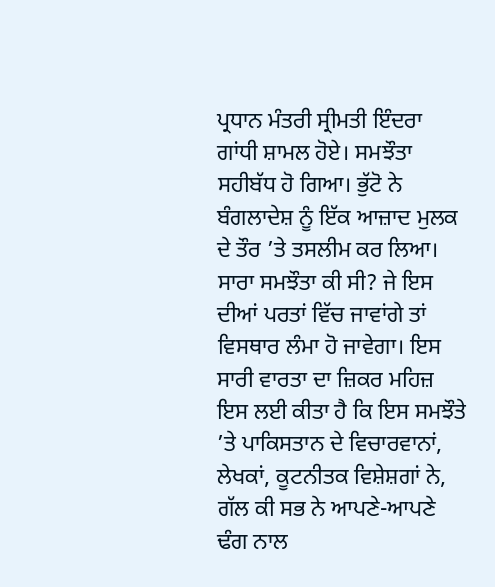ਪ੍ਰਧਾਨ ਮੰਤਰੀ ਸ੍ਰੀਮਤੀ ਇੰਦਰਾ ਗਾਂਧੀ ਸ਼ਾਮਲ ਹੋਏ। ਸਮਝੌਤਾ ਸਹੀਬੱਧ ਹੋ ਗਿਆ। ਭੁੱਟੋ ਨੇ ਬੰਗਲਾਦੇਸ਼ ਨੂੰ ਇੱਕ ਆਜ਼ਾਦ ਮੁਲਕ ਦੇ ਤੌਰ ’ਤੇ ਤਸਲੀਮ ਕਰ ਲਿਆ। ਸਾਰਾ ਸਮਝੌਤਾ ਕੀ ਸੀ? ਜੇ ਇਸ ਦੀਆਂ ਪਰਤਾਂ ਵਿੱਚ ਜਾਵਾਂਗੇ ਤਾਂ ਵਿਸਥਾਰ ਲੰਮਾ ਹੋ ਜਾਵੇਗਾ। ਇਸ ਸਾਰੀ ਵਾਰਤਾ ਦਾ ਜ਼ਿਕਰ ਮਹਿਜ਼ ਇਸ ਲਈ ਕੀਤਾ ਹੈ ਕਿ ਇਸ ਸਮਝੌਤੇ ’ਤੇ ਪਾਕਿਸਤਾਨ ਦੇ ਵਿਚਾਰਵਾਨਾਂ, ਲੇਖਕਾਂ, ਕੂਟਨੀਤਕ ਵਿਸ਼ੇਸ਼ਗਾਂ ਨੇ, ਗੱਲ ਕੀ ਸਭ ਨੇ ਆਪਣੇ-ਆਪਣੇ ਢੰਗ ਨਾਲ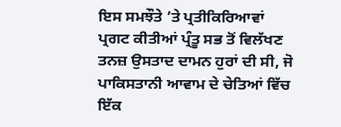ਇਸ ਸਮਝੌਤੇ ’ਤੇ ਪ੍ਰਤੀਕਿਰਿਆਵਾਂ ਪ੍ਰਗਟ ਕੀਤੀਆਂ ਪ੍ਰੰਤੂ ਸਭ ਤੋਂ ਵਿਲੱਖਣ ਤਨਜ਼ ਉਸਤਾਦ ਦਾਮਨ ਹੁਰਾਂ ਦੀ ਸੀ, ਜੋ ਪਾਕਿਸਤਾਨੀ ਆਵਾਮ ਦੇ ਚੇਤਿਆਂ ਵਿੱਚ ਇੱਕ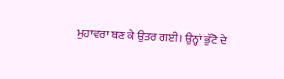ਮੁਹਾਵਰਾ ਬਣ ਕੇ ਉਤਰ ਗਈ। ਉਨ੍ਹਾਂ ਭੁੱਟੋ ਦੇ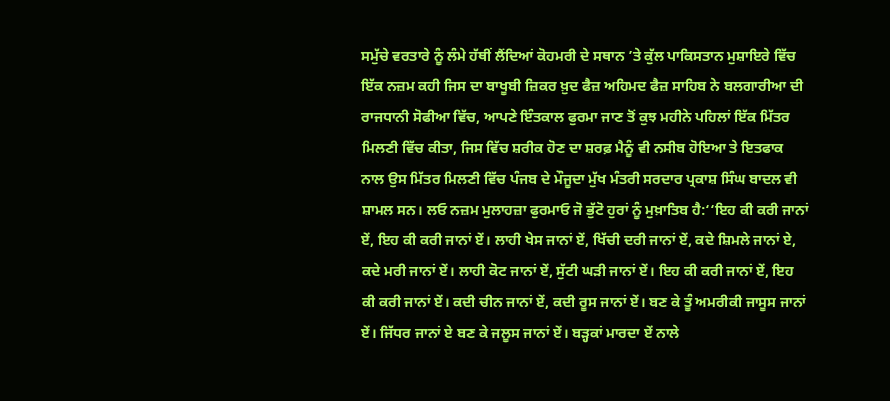ਸਮੁੱਚੇ ਵਰਤਾਰੇ ਨੂੰ ਲੰਮੇ ਹੱਥੀਂ ਲੈਂਦਿਆਂ ਕੋਹਮਰੀ ਦੇ ਸਥਾਨ ’ਤੇ ਕੁੱਲ ਪਾਕਿਸਤਾਨ ਮੁਸ਼ਾਇਰੇ ਵਿੱਚ ਇੱਕ ਨਜ਼ਮ ਕਹੀ ਜਿਸ ਦਾ ਬਾਖੂਬੀ ਜ਼ਿਕਰ ਖ਼ੁਦ ਫੈਜ਼ ਅਹਿਮਦ ਫੈਜ਼ ਸਾਹਿਬ ਨੇ ਬਲਗਾਰੀਆ ਦੀ ਰਾਜਧਾਨੀ ਸੋਫੀਆ ਵਿੱਚ, ਆਪਣੇ ਇੰਤਕਾਲ ਫੁਰਮਾ ਜਾਣ ਤੋਂ ਕੁਝ ਮਹੀਨੇ ਪਹਿਲਾਂ ਇੱਕ ਮਿੱਤਰ ਮਿਲਣੀ ਵਿੱਚ ਕੀਤਾ, ਜਿਸ ਵਿੱਚ ਸ਼ਰੀਕ ਹੋਣ ਦਾ ਸ਼ਰਫ਼ ਮੈਨੂੰ ਵੀ ਨਸੀਬ ਹੋਇਆ ਤੇ ਇਤਫਾਕ ਨਾਲ ਉਸ ਮਿੱਤਰ ਮਿਲਣੀ ਵਿੱਚ ਪੰਜਬ ਦੇ ਮੌਜੂਦਾ ਮੁੱਖ ਮੰਤਰੀ ਸਰਦਾਰ ਪ੍ਰਕਾਸ਼ ਸਿੰਘ ਬਾਦਲ ਵੀ ਸ਼ਾਮਲ ਸਨ। ਲਓ ਨਜ਼ਮ ਮੁਲਾਹਜ਼ਾ ਫੁਰਮਾਓ ਜੋ ਭੁੱਟੋ ਹੁਰਾਂ ਨੂੰ ਮੁਖ਼ਾਤਿਬ ਹੈ:‘‘ਇਹ ਕੀ ਕਰੀ ਜਾਨਾਂ ਏਂ, ਇਹ ਕੀ ਕਰੀ ਜਾਨਾਂ ਏਂ। ਲਾਹੀ ਖੇਸ ਜਾਨਾਂ ਏਂ, ਖਿੱਚੀ ਦਰੀ ਜਾਨਾਂ ਏਂ, ਕਦੇ ਸ਼ਿਮਲੇ ਜਾਨਾਂ ਏ, ਕਦੇ ਮਰੀ ਜਾਨਾਂ ਏਂ। ਲਾਹੀ ਕੋਟ ਜਾਨਾਂ ਏਂ, ਸੁੱਟੀ ਘੜੀ ਜਾਨਾਂ ਏਂ। ਇਹ ਕੀ ਕਰੀ ਜਾਨਾਂ ਏਂ, ਇਹ ਕੀ ਕਰੀ ਜਾਨਾਂ ਏਂ। ਕਦੀ ਚੀਨ ਜਾਨਾਂ ਏਂ, ਕਦੀ ਰੂਸ ਜਾਨਾਂ ਏਂ। ਬਣ ਕੇ ਤੂੰ ਅਮਰੀਕੀ ਜਾਸੂਸ ਜਾਨਾਂ ਏਂ। ਜਿੱਧਰ ਜਾਨਾਂ ਏ ਬਣ ਕੇ ਜਲੂਸ ਜਾਨਾਂ ਏਂ। ਬੜ੍ਹਕਾਂ ਮਾਰਦਾ ਏਂ ਨਾਲੇ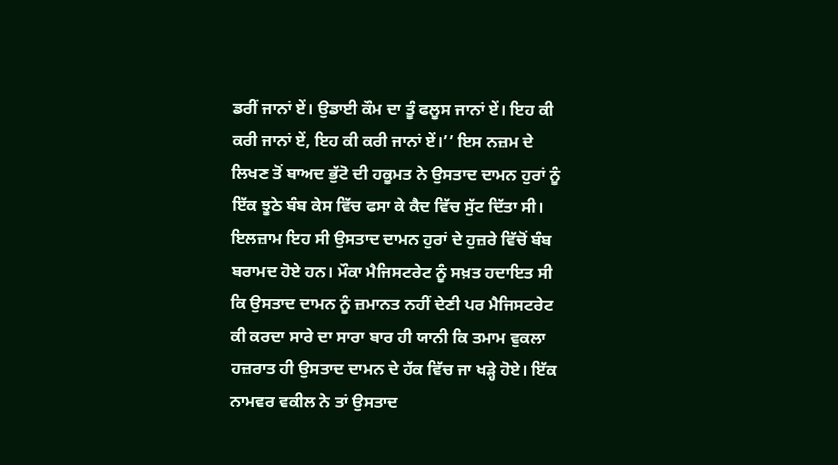ਡਰੀਂ ਜਾਨਾਂ ਏਂ। ਉਡਾਈ ਕੌਮ ਦਾ ਤੂੰ ਫਲੂਸ ਜਾਨਾਂ ਏਂ। ਇਹ ਕੀ ਕਰੀ ਜਾਨਾਂ ਏਂ, ਇਹ ਕੀ ਕਰੀ ਜਾਨਾਂ ਏਂ।’’ ਇਸ ਨਜ਼ਮ ਦੇ ਲਿਖਣ ਤੋਂ ਬਾਅਦ ਭੁੱਟੋ ਦੀ ਹਕੂਮਤ ਨੇ ਉਸਤਾਦ ਦਾਮਨ ਹੁਰਾਂ ਨੂੰ ਇੱਕ ਝੂਠੇ ਬੰਬ ਕੇਸ ਵਿੱਚ ਫਸਾ ਕੇ ਕੈਦ ਵਿੱਚ ਸੁੱਟ ਦਿੱਤਾ ਸੀ। ਇਲਜ਼ਾਮ ਇਹ ਸੀ ਉਸਤਾਦ ਦਾਮਨ ਹੁਰਾਂ ਦੇ ਹੁਜ਼ਰੇ ਵਿੱਚੋਂ ਬੰਬ ਬਰਾਮਦ ਹੋਏ ਹਨ। ਮੌਕਾ ਮੈਜਿਸਟਰੇਟ ਨੂੰ ਸਖ਼ਤ ਹਦਾਇਤ ਸੀ ਕਿ ਉਸਤਾਦ ਦਾਮਨ ਨੂੰ ਜ਼ਮਾਨਤ ਨਹੀਂ ਦੇਣੀ ਪਰ ਮੈਜਿਸਟਰੇਟ ਕੀ ਕਰਦਾ ਸਾਰੇ ਦਾ ਸਾਰਾ ਬਾਰ ਹੀ ਯਾਨੀ ਕਿ ਤਮਾਮ ਵੁਕਲਾ ਹਜ਼ਰਾਤ ਹੀ ਉਸਤਾਦ ਦਾਮਨ ਦੇ ਹੱਕ ਵਿੱਚ ਜਾ ਖੜ੍ਹੇ ਹੋਏ। ਇੱਕ ਨਾਮਵਰ ਵਕੀਲ ਨੇ ਤਾਂ ਉਸਤਾਦ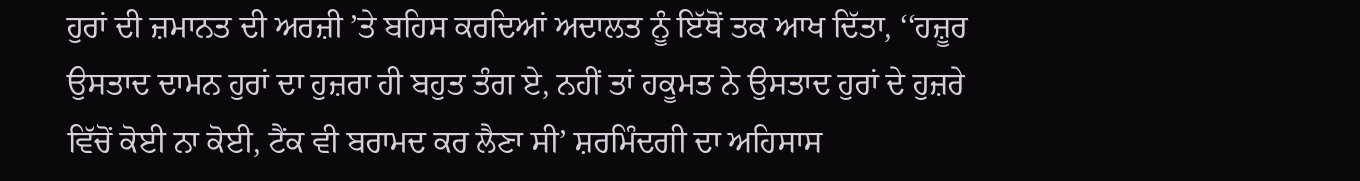ਹੁਰਾਂ ਦੀ ਜ਼ਮਾਨਤ ਦੀ ਅਰਜ਼ੀ ’ਤੇ ਬਹਿਸ ਕਰਦਿਆਂ ਅਦਾਲਤ ਨੂੰ ਇੱਥੋਂ ਤਕ ਆਖ ਦਿੱਤਾ, ‘‘ਹਜ਼ੂਰ ਉਸਤਾਦ ਦਾਮਨ ਹੁਰਾਂ ਦਾ ਹੁਜ਼ਰਾ ਹੀ ਬਹੁਤ ਤੰਗ ਏ, ਨਹੀਂ ਤਾਂ ਹਕੂਮਤ ਨੇ ਉਸਤਾਦ ਹੁਰਾਂ ਦੇ ਹੁਜ਼ਰੇ ਵਿੱਚੋਂ ਕੋਈ ਨਾ ਕੋਈ, ਟੈਂਕ ਵੀ ਬਰਾਮਦ ਕਰ ਲੈਣਾ ਸੀ’ ਸ਼ਰਮਿੰਦਗੀ ਦਾ ਅਹਿਸਾਸ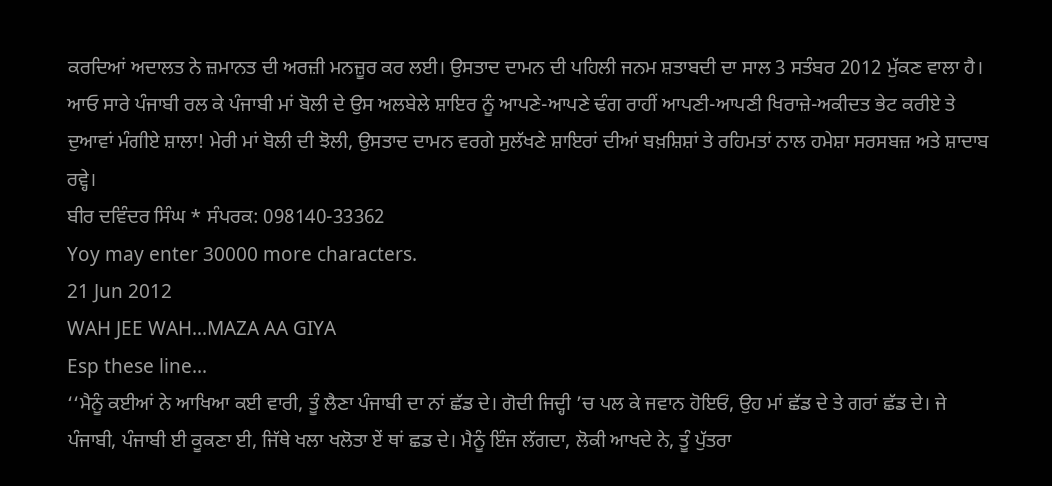ਕਰਦਿਆਂ ਅਦਾਲਤ ਨੇ ਜ਼ਮਾਨਤ ਦੀ ਅਰਜ਼ੀ ਮਨਜ਼ੂਰ ਕਰ ਲਈ। ਉਸਤਾਦ ਦਾਮਨ ਦੀ ਪਹਿਲੀ ਜਨਮ ਸ਼ਤਾਬਦੀ ਦਾ ਸਾਲ 3 ਸਤੰਬਰ 2012 ਮੁੱਕਣ ਵਾਲਾ ਹੈ। ਆਓ ਸਾਰੇ ਪੰਜਾਬੀ ਰਲ ਕੇ ਪੰਜਾਬੀ ਮਾਂ ਬੋਲੀ ਦੇ ਉਸ ਅਲਬੇਲੇ ਸ਼ਾਇਰ ਨੂੰ ਆਪਣੇ-ਆਪਣੇ ਢੰਗ ਰਾਹੀਂ ਆਪਣੀ-ਆਪਣੀ ਖਿਰਾਜ਼ੇ-ਅਕੀਦਤ ਭੇਟ ਕਰੀਏ ਤੇ ਦੁਆਵਾਂ ਮੰਗੀਏ ਸ਼ਾਲਾ! ਮੇਰੀ ਮਾਂ ਬੋਲੀ ਦੀ ਝੋਲੀ, ਉਸਤਾਦ ਦਾਮਨ ਵਰਗੇ ਸੁਲੱਖਣੇ ਸ਼ਾਇਰਾਂ ਦੀਆਂ ਬਖ਼ਸ਼ਿਸ਼ਾਂ ਤੇ ਰਹਿਮਤਾਂ ਨਾਲ ਹਮੇਸ਼ਾ ਸਰਸਬਜ਼ ਅਤੇ ਸ਼ਾਦਾਬ ਰਵ੍ਹੇ।
ਬੀਰ ਦਵਿੰਦਰ ਸਿੰਘ * ਸੰਪਰਕ: 098140-33362
Yoy may enter 30000 more characters.
21 Jun 2012
WAH JEE WAH...MAZA AA GIYA
Esp these line...
‘‘ਮੈਨੂੰ ਕਈਆਂ ਨੇ ਆਖਿਆ ਕਈ ਵਾਰੀ, ਤੂੰ ਲੈਣਾ ਪੰਜਾਬੀ ਦਾ ਨਾਂ ਛੱਡ ਦੇ। ਗੋਦੀ ਜਿਦ੍ਹੀ ’ਚ ਪਲ ਕੇ ਜਵਾਨ ਹੋਇਓਂ, ਉਹ ਮਾਂ ਛੱਡ ਦੇ ਤੇ ਗਰਾਂ ਛੱਡ ਦੇ। ਜੇ ਪੰਜਾਬੀ, ਪੰਜਾਬੀ ਈ ਕੂਕਣਾ ਈ, ਜਿੱਥੇ ਖਲਾ ਖਲੋਤਾ ਏਂ ਥਾਂ ਛਡ ਦੇ। ਮੈਨੂੰ ਇੰਜ ਲੱਗਦਾ, ਲੋਕੀ ਆਖਦੇ ਨੇ, ਤੂੰ ਪੁੱਤਰਾ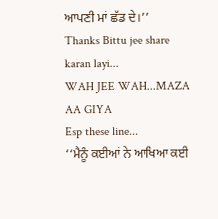ਆਪਣੀ ਮਾਂ ਛੱਡ ਦੇ।’’
Thanks Bittu jee share karan layi...
WAH JEE WAH...MAZA AA GIYA
Esp these line...
‘‘ਮੈਨੂੰ ਕਈਆਂ ਨੇ ਆਖਿਆ ਕਈ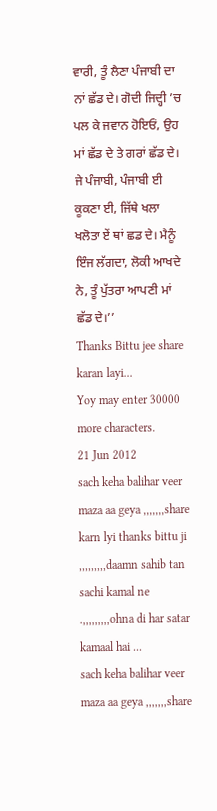ਵਾਰੀ, ਤੂੰ ਲੈਣਾ ਪੰਜਾਬੀ ਦਾ ਨਾਂ ਛੱਡ ਦੇ। ਗੋਦੀ ਜਿਦ੍ਹੀ ’ਚ ਪਲ ਕੇ ਜਵਾਨ ਹੋਇਓਂ, ਉਹ ਮਾਂ ਛੱਡ ਦੇ ਤੇ ਗਰਾਂ ਛੱਡ ਦੇ। ਜੇ ਪੰਜਾਬੀ, ਪੰਜਾਬੀ ਈ ਕੂਕਣਾ ਈ, ਜਿੱਥੇ ਖਲਾ ਖਲੋਤਾ ਏਂ ਥਾਂ ਛਡ ਦੇ। ਮੈਨੂੰ ਇੰਜ ਲੱਗਦਾ, ਲੋਕੀ ਆਖਦੇ ਨੇ, ਤੂੰ ਪੁੱਤਰਾ ਆਪਣੀ ਮਾਂ ਛੱਡ ਦੇ।’’
Thanks Bittu jee share karan layi...
Yoy may enter 30000 more characters.
21 Jun 2012
sach keha balihar veer maza aa geya ,,,,,,,share karn lyi thanks bittu ji ,,,,,,,,,daamn sahib tan sachi kamal ne .,,,,,,,,,ohna di har satar kamaal hai ...
sach keha balihar veer maza aa geya ,,,,,,,share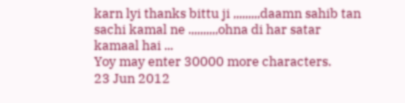karn lyi thanks bittu ji ,,,,,,,,,daamn sahib tan sachi kamal ne .,,,,,,,,,ohna di har satar kamaal hai ...
Yoy may enter 30000 more characters.
23 Jun 2012